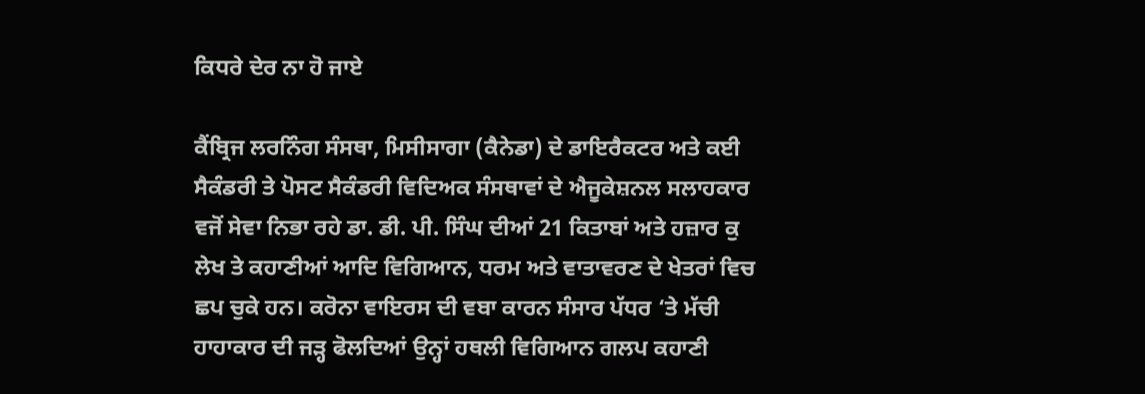ਕਿਧਰੇ ਦੇਰ ਨਾ ਹੋ ਜਾਏ

ਕੈਂਬ੍ਰਿਜ ਲਰਨਿੰਗ ਸੰਸਥਾ, ਮਿਸੀਸਾਗਾ (ਕੈਨੇਡਾ) ਦੇ ਡਾਇਰੈਕਟਰ ਅਤੇ ਕਈ ਸੈਕੰਡਰੀ ਤੇ ਪੋਸਟ ਸੈਕੰਡਰੀ ਵਿਦਿਅਕ ਸੰਸਥਾਵਾਂ ਦੇ ਐਜੂਕੇਸ਼ਨਲ ਸਲਾਹਕਾਰ ਵਜੋਂ ਸੇਵਾ ਨਿਭਾ ਰਹੇ ਡਾ. ਡੀ. ਪੀ. ਸਿੰਘ ਦੀਆਂ 21 ਕਿਤਾਬਾਂ ਅਤੇ ਹਜ਼ਾਰ ਕੁ ਲੇਖ ਤੇ ਕਹਾਣੀਆਂ ਆਦਿ ਵਿਗਿਆਨ, ਧਰਮ ਅਤੇ ਵਾਤਾਵਰਣ ਦੇ ਖੇਤਰਾਂ ਵਿਚ ਛਪ ਚੁਕੇ ਹਨ। ਕਰੋਨਾ ਵਾਇਰਸ ਦੀ ਵਬਾ ਕਾਰਨ ਸੰਸਾਰ ਪੱਧਰ ‘ਤੇ ਮੱਚੀ ਹਾਹਾਕਾਰ ਦੀ ਜੜ੍ਹ ਫੋਲਦਿਆਂ ਉਨ੍ਹਾਂ ਹਥਲੀ ਵਿਗਿਆਨ ਗਲਪ ਕਹਾਣੀ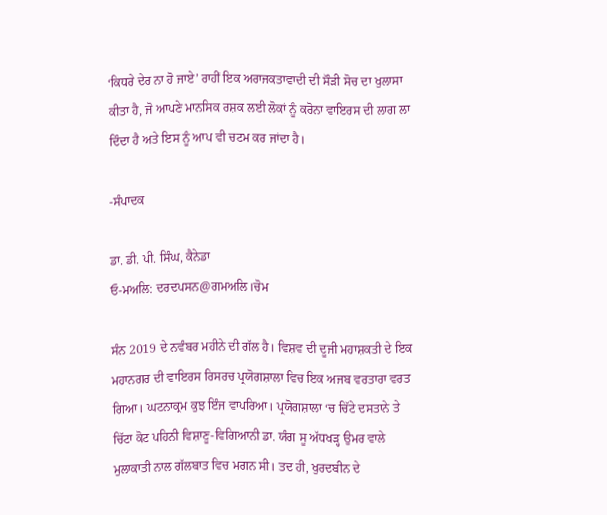‘ਕਿਧਰੇ ਦੇਰ ਨਾ ਹੋ ਜਾਏ’ ਰਾਹੀਂ ਇਕ ਅਰਾਜਕਤਾਵਾਦੀ ਦੀ ਸੌੜੀ ਸੋਚ ਦਾ ਖੁਲਾਸਾ ਕੀਤਾ ਹੈ, ਜੋ ਆਪਣੇ ਮਾਨਸਿਕ ਰਸ਼ਕ ਲਈ ਲੋਕਾਂ ਨੂੰ ਕਰੋਨਾ ਵਾਇਰਸ ਦੀ ਲਾਗ ਲਾ ਦਿੰਦਾ ਹੈ ਅਤੇ ਇਸ ਨੂੰ ਆਪ ਵੀ ਚਟਮ ਕਰ ਜਾਂਦਾ ਹੈ।

-ਸੰਪਾਦਕ

ਡਾ. ਡੀ. ਪੀ. ਸਿੰਘ, ਕੈਨੇਡਾ
ਓ-ਮਅਲਿ: ਦਰਦਪਸਨ@ਗਮਅਲਿ।ਚੋਮ

ਸੰਨ 2019 ਦੇ ਨਵੰਬਰ ਮਹੀਨੇ ਦੀ ਗੱਲ ਹੈ। ਵਿਸ਼ਵ ਦੀ ਦੂਜੀ ਮਹਾਸ਼ਕਤੀ ਦੇ ਇਕ ਮਹਾਨਗਰ ਦੀ ਵਾਇਰਸ ਰਿਸਰਚ ਪ੍ਰਯੋਗਸ਼ਾਲਾ ਵਿਚ ਇਕ ਅਜਬ ਵਰਤਾਰਾ ਵਰਤ ਗਿਆ। ਘਟਨਾਕ੍ਰਮ ਕੁਝ ਇੰਜ ਵਾਪਰਿਆ। ਪ੍ਰਯੋਗਸ਼ਾਲਾ ‘ਚ ਚਿੱਟੇ ਦਸਤਾਨੇ ਤੇ ਚਿੱਟਾ ਕੋਟ ਪਹਿਨੀ ਵਿਸ਼ਾਣੂ-ਵਿਗਿਆਨੀ ਡਾ. ਯੰਗ ਸੂ ਅੱਧਖੜ੍ਹ ਉਮਰ ਵਾਲੇ ਮੁਲਾਕਾਤੀ ਨਾਲ ਗੱਲਬਾਤ ਵਿਚ ਮਗਨ ਸੀ। ਤਦ ਹੀ, ਖੁਰਦਬੀਨ ਦੇ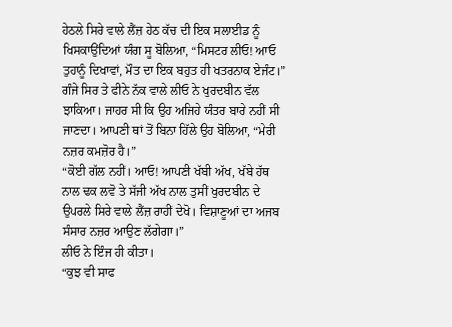ਹੇਠਲੇ ਸਿਰੇ ਵਾਲੇ ਲੈਂਜ਼ ਹੇਠ ਕੱਚ ਦੀ ਇਕ ਸਲਾਈਡ ਨੂੰ ਖਿਸਕਾਉਂਦਿਆਂ ਯੰਗ ਸੂ ਬੋਲਿਆ, “ਮਿਸਟਰ ਲੀਓ! ਆਓ ਤੁਹਾਨੂੰ ਦਿਖਾਵਾਂ, ਮੌਤ ਦਾ ਇਕ ਬਹੁਤ ਹੀ ਖਤਰਨਾਕ ਏਜੰਟ।”
ਗੰਜੇ ਸਿਰ ਤੇ ਫੀਨੇ ਨੱਕ ਵਾਲੇ ਲੀਓ ਨੇ ਖੁਰਦਬੀਨ ਵੱਲ ਝਾਕਿਆ। ਜਾਹਰ ਸੀ ਕਿ ਉਹ ਅਜਿਹੇ ਯੰਤਰ ਬਾਰੇ ਨਹੀਂ ਸੀ ਜਾਣਦਾ। ਆਪਣੀ ਥਾਂ ਤੋਂ ਬਿਨਾ ਹਿੱਲੇ ਉਹ ਬੋਲਿਆ, “ਮੇਰੀ ਨਜ਼ਰ ਕਮਜ਼ੋਰ ਹੈ।”
“ਕੋਈ ਗੱਲ ਨਹੀਂ। ਆਓ! ਆਪਣੀ ਖੱਬੀ ਅੱਖ, ਖੱਬੇ ਹੱਥ ਨਾਲ ਢਕ ਲਵੋ ਤੇ ਸੱਜੀ ਅੱਖ ਨਾਲ ਤੁਸੀਂ ਖੁਰਦਬੀਨ ਦੇ ਉਪਰਲੇ ਸਿਰੇ ਵਾਲੇ ਲੈਂਜ਼ ਰਾਹੀਂ ਦੇਖੋ। ਵਿਸ਼ਾਣੂਆਂ ਦਾ ਅਜਬ ਸੰਸਾਰ ਨਜ਼ਰ ਆਉਣ ਲੱਗੇਗਾ।”
ਲੀਓ ਨੇ ਇੰਜ ਹੀ ਕੀਤਾ।
“ਕੁਝ ਵੀ ਸਾਫ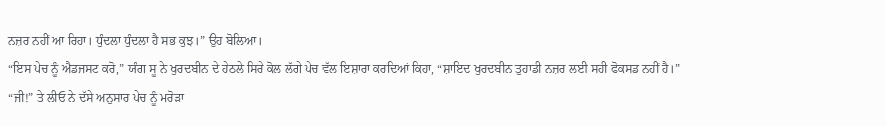ਨਜ਼ਰ ਨਹੀਂ ਆ ਰਿਹਾ। ਧੁੰਦਲਾ ਧੁੰਦਲਾ ਹੈ ਸਭ ਕੁਝ।” ਉਹ ਬੋਲਿਆ।
“ਇਸ ਪੇਚ ਨੂੰ ਐਡਜਸਟ ਕਰੋ,” ਯੰਗ ਸੂ ਨੇ ਖੁਰਦਬੀਨ ਦੇ ਹੇਠਲੇ ਸਿਰੇ ਕੋਲ ਲੱਗੇ ਪੇਚ ਵੱਲ ਇਸ਼ਾਰਾ ਕਰਦਿਆਂ ਕਿਹਾ, “ਸ਼ਾਇਦ ਖੁਰਦਬੀਨ ਤੁਹਾਡੀ ਨਜ਼ਰ ਲਈ ਸਹੀ ਫੋਕਸਡ ਨਹੀਂ ਹੈ।”
“ਜੀ!” ਤੇ ਲੀਓ ਨੇ ਦੱਸੇ ਅਨੁਸਾਰ ਪੇਚ ਨੂੰ ਮਰੋੜਾ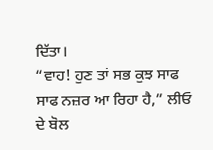ਦਿੱਤਾ।
“ਵਾਹ! ਹੁਣ ਤਾਂ ਸਭ ਕੁਝ ਸਾਫ ਸਾਫ ਨਜ਼ਰ ਆ ਰਿਹਾ ਹੈ,” ਲੀਓ ਦੇ ਬੋਲ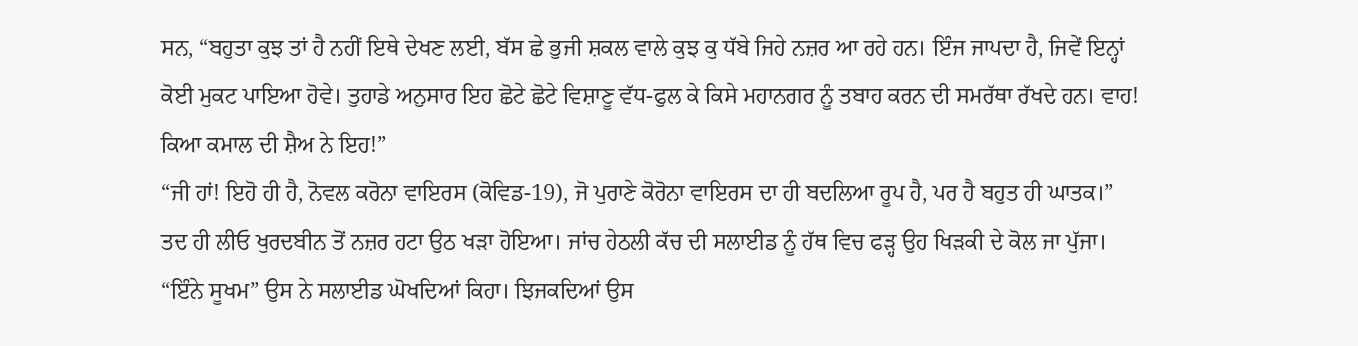ਸਨ, “ਬਹੁਤਾ ਕੁਝ ਤਾਂ ਹੈ ਨਹੀਂ ਇਥੇ ਦੇਖਣ ਲਈ, ਬੱਸ ਛੇ ਭੁਜੀ ਸ਼ਕਲ ਵਾਲੇ ਕੁਝ ਕੁ ਧੱਬੇ ਜਿਹੇ ਨਜ਼ਰ ਆ ਰਹੇ ਹਨ। ਇੰਜ ਜਾਪਦਾ ਹੈ, ਜਿਵੇਂ ਇਨ੍ਹਾਂ ਕੋਈ ਮੁਕਟ ਪਾਇਆ ਹੋਵੇ। ਤੁਹਾਡੇ ਅਨੁਸਾਰ ਇਹ ਛੋਟੇ ਛੋਟੇ ਵਿਸ਼ਾਣੂ ਵੱਧ-ਫੁਲ ਕੇ ਕਿਸੇ ਮਹਾਨਗਰ ਨੂੰ ਤਬਾਹ ਕਰਨ ਦੀ ਸਮਰੱਥਾ ਰੱਖਦੇ ਹਨ। ਵਾਹ! ਕਿਆ ਕਮਾਲ ਦੀ ਸ਼ੈਅ ਨੇ ਇਹ!”
“ਜੀ ਹਾਂ! ਇਹੋ ਹੀ ਹੈ, ਨੋਵਲ ਕਰੋਨਾ ਵਾਇਰਸ (ਕੋਵਿਡ-19), ਜੋ ਪੁਰਾਣੇ ਕੋਰੋਨਾ ਵਾਇਰਸ ਦਾ ਹੀ ਬਦਲਿਆ ਰੂਪ ਹੈ, ਪਰ ਹੈ ਬਹੁਤ ਹੀ ਘਾਤਕ।”
ਤਦ ਹੀ ਲੀਓ ਖੁਰਦਬੀਨ ਤੋਂ ਨਜ਼ਰ ਹਟਾ ਉਠ ਖੜਾ ਹੋਇਆ। ਜਾਂਚ ਹੇਠਲੀ ਕੱਚ ਦੀ ਸਲਾਈਡ ਨੂੰ ਹੱਥ ਵਿਚ ਫੜ੍ਹ ਉਹ ਖਿੜਕੀ ਦੇ ਕੋਲ ਜਾ ਪੁੱਜਾ। “ਇੰਨੇ ਸੂਖਮ” ਉਸ ਨੇ ਸਲਾਈਡ ਘੋਖਦਿਆਂ ਕਿਹਾ। ਝਿਜਕਦਿਆਂ ਉਸ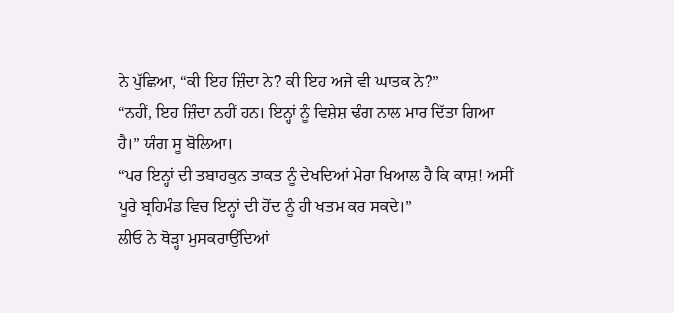ਨੇ ਪੁੱਛਿਆ, “ਕੀ ਇਹ ਜ਼ਿੰਦਾ ਨੇ? ਕੀ ਇਹ ਅਜੇ ਵੀ ਘਾਤਕ ਨੇ?”
“ਨਹੀਂ, ਇਹ ਜ਼ਿੰਦਾ ਨਹੀਂ ਹਨ। ਇਨ੍ਹਾਂ ਨੂੰ ਵਿਸ਼ੇਸ਼ ਢੰਗ ਨਾਲ ਮਾਰ ਦਿੱਤਾ ਗਿਆ ਹੈ।” ਯੰਗ ਸੂ ਬੋਲਿਆ।
“ਪਰ ਇਨ੍ਹਾਂ ਦੀ ਤਬਾਹਕੁਨ ਤਾਕਤ ਨੂੰ ਦੇਖਦਿਆਂ ਮੇਰਾ ਖਿਆਲ ਹੈ ਕਿ ਕਾਸ਼! ਅਸੀਂ ਪੂਰੇ ਬ੍ਰਹਿਮੰਡ ਵਿਚ ਇਨ੍ਹਾਂ ਦੀ ਹੋਂਦ ਨੂੰ ਹੀ ਖਤਮ ਕਰ ਸਕਦੇ।”
ਲੀਓ ਨੇ ਥੋੜ੍ਹਾ ਮੁਸਕਰਾਉਂਦਿਆਂ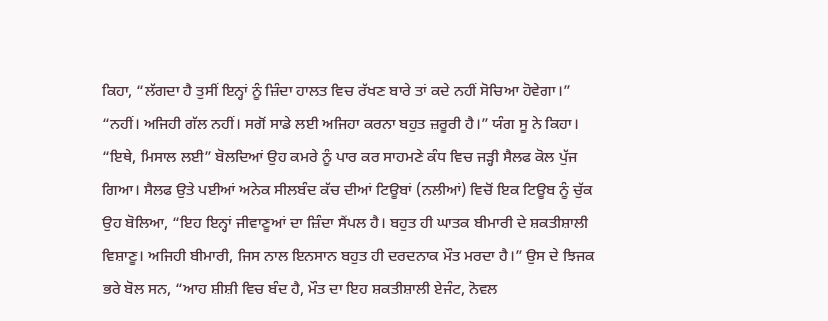ਕਿਹਾ, “ਲੱਗਦਾ ਹੈ ਤੁਸੀਂ ਇਨ੍ਹਾਂ ਨੂੰ ਜ਼ਿੰਦਾ ਹਾਲਤ ਵਿਚ ਰੱਖਣ ਬਾਰੇ ਤਾਂ ਕਦੇ ਨਹੀਂ ਸੋਚਿਆ ਹੋਵੇਗਾ।”
“ਨਹੀਂ। ਅਜਿਹੀ ਗੱਲ ਨਹੀਂ। ਸਗੋਂ ਸਾਡੇ ਲਈ ਅਜਿਹਾ ਕਰਨਾ ਬਹੁਤ ਜ਼ਰੂਰੀ ਹੈ।” ਯੰਗ ਸੂ ਨੇ ਕਿਹਾ।
“ਇਥੇ, ਮਿਸਾਲ ਲਈ” ਬੋਲਦਿਆਂ ਉਹ ਕਮਰੇ ਨੂੰ ਪਾਰ ਕਰ ਸਾਹਮਣੇ ਕੰਧ ਵਿਚ ਜੜ੍ਹੀ ਸੈਲਫ ਕੋਲ ਪੁੱਜ ਗਿਆ। ਸੈਲਫ ਉਤੇ ਪਈਆਂ ਅਨੇਕ ਸੀਲਬੰਦ ਕੱਚ ਦੀਆਂ ਟਿਊਬਾਂ (ਨਲੀਆਂ) ਵਿਚੋਂ ਇਕ ਟਿਊਬ ਨੂੰ ਚੁੱਕ ਉਹ ਬੋਲਿਆ, “ਇਹ ਇਨ੍ਹਾਂ ਜੀਵਾਣੂਆਂ ਦਾ ਜ਼ਿੰਦਾ ਸੈਂਪਲ ਹੈ। ਬਹੁਤ ਹੀ ਘਾਤਕ ਬੀਮਾਰੀ ਦੇ ਸ਼ਕਤੀਸ਼ਾਲੀ ਵਿਸ਼ਾਣੂ। ਅਜਿਹੀ ਬੀਮਾਰੀ, ਜਿਸ ਨਾਲ ਇਨਸਾਨ ਬਹੁਤ ਹੀ ਦਰਦਨਾਕ ਮੌਤ ਮਰਦਾ ਹੈ।” ਉਸ ਦੇ ਝਿਜਕ ਭਰੇ ਬੋਲ ਸਨ, “ਆਹ ਸ਼ੀਸ਼ੀ ਵਿਚ ਬੰਦ ਹੈ, ਮੌਤ ਦਾ ਇਹ ਸ਼ਕਤੀਸ਼ਾਲੀ ਏਜੰਟ, ਨੋਵਲ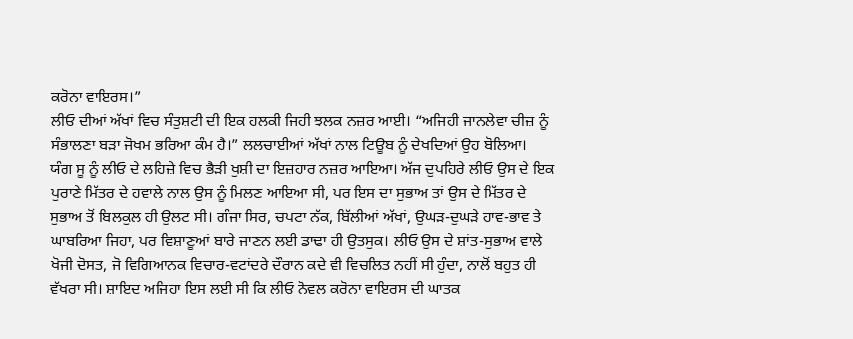ਕਰੋਨਾ ਵਾਇਰਸ।”
ਲੀਓ ਦੀਆਂ ਅੱਖਾਂ ਵਿਚ ਸੰਤੁਸ਼ਟੀ ਦੀ ਇਕ ਹਲਕੀ ਜਿਹੀ ਝਲਕ ਨਜ਼ਰ ਆਈ। “ਅਜਿਹੀ ਜਾਨਲੇਵਾ ਚੀਜ਼ ਨੂੰ ਸੰਭਾਲਣਾ ਬੜਾ ਜੋਖਮ ਭਰਿਆ ਕੰਮ ਹੈ।” ਲਲਚਾਈਆਂ ਅੱਖਾਂ ਨਾਲ ਟਿਊਬ ਨੂੰ ਦੇਖਦਿਆਂ ਉਹ ਬੋਲਿਆ।
ਯੰਗ ਸੂ ਨੂੰ ਲੀਓ ਦੇ ਲਹਿਜ਼ੇ ਵਿਚ ਭੈੜੀ ਖੁਸ਼ੀ ਦਾ ਇਜ਼ਹਾਰ ਨਜ਼ਰ ਆਇਆ। ਅੱਜ ਦੁਪਹਿਰੇ ਲੀਓ ਉਸ ਦੇ ਇਕ ਪੁਰਾਣੇ ਮਿੱਤਰ ਦੇ ਹਵਾਲੇ ਨਾਲ ਉਸ ਨੂੰ ਮਿਲਣ ਆਇਆ ਸੀ, ਪਰ ਇਸ ਦਾ ਸੁਭਾਅ ਤਾਂ ਉਸ ਦੇ ਮਿੱਤਰ ਦੇ ਸੁਭਾਅ ਤੋਂ ਬਿਲਕੁਲ ਹੀ ਉਲਟ ਸੀ। ਗੰਜਾ ਸਿਰ, ਚਪਟਾ ਨੱਕ, ਬਿੱਲੀਆਂ ਅੱਖਾਂ, ਉਘੜ-ਦੁਘੜੇ ਹਾਵ-ਭਾਵ ਤੇ ਘਾਬਰਿਆ ਜਿਹਾ, ਪਰ ਵਿਸ਼ਾਣੂਆਂ ਬਾਰੇ ਜਾਣਨ ਲਈ ਡਾਢਾ ਹੀ ਉਤਸੁਕ। ਲੀਓ ਉਸ ਦੇ ਸ਼ਾਂਤ-ਸੁਭਾਅ ਵਾਲੇ ਖੋਜੀ ਦੋਸਤ, ਜੋ ਵਿਗਿਆਨਕ ਵਿਚਾਰ-ਵਟਾਂਦਰੇ ਦੌਰਾਨ ਕਦੇ ਵੀ ਵਿਚਲਿਤ ਨਹੀਂ ਸੀ ਹੁੰਦਾ, ਨਾਲੋਂ ਬਹੁਤ ਹੀ ਵੱਖਰਾ ਸੀ। ਸ਼ਾਇਦ ਅਜਿਹਾ ਇਸ ਲਈ ਸੀ ਕਿ ਲੀਓ ਨੋਵਲ ਕਰੋਨਾ ਵਾਇਰਸ ਦੀ ਘਾਤਕ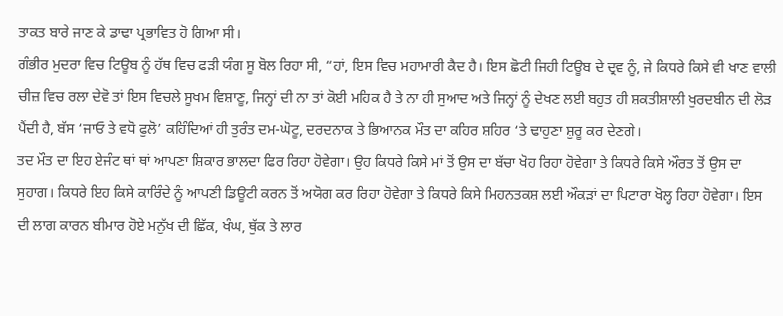ਤਾਕਤ ਬਾਰੇ ਜਾਣ ਕੇ ਡਾਢਾ ਪ੍ਰਭਾਵਿਤ ਹੋ ਗਿਆ ਸੀ।
ਗੰਭੀਰ ਮੁਦਰਾ ਵਿਚ ਟਿਊਬ ਨੂੰ ਹੱਥ ਵਿਚ ਫੜੀ ਯੰਗ ਸੂ ਬੋਲ ਰਿਹਾ ਸੀ, “ਹਾਂ, ਇਸ ਵਿਚ ਮਹਾਮਾਰੀ ਕੈਦ ਹੈ। ਇਸ ਛੋਟੀ ਜਿਹੀ ਟਿਊਬ ਦੇ ਦ੍ਰਵ ਨੂੰ, ਜੇ ਕਿਧਰੇ ਕਿਸੇ ਵੀ ਖਾਣ ਵਾਲੀ ਚੀਜ਼ ਵਿਚ ਰਲਾ ਦੇਵੋ ਤਾਂ ਇਸ ਵਿਚਲੇ ਸੂਖਮ ਵਿਸ਼ਾਣੂ, ਜਿਨ੍ਹਾਂ ਦੀ ਨਾ ਤਾਂ ਕੋਈ ਮਹਿਕ ਹੈ ਤੇ ਨਾ ਹੀ ਸੁਆਦ ਅਤੇ ਜਿਨ੍ਹਾਂ ਨੂੰ ਦੇਖਣ ਲਈ ਬਹੁਤ ਹੀ ਸ਼ਕਤੀਸ਼ਾਲੀ ਖੁਰਦਬੀਨ ਦੀ ਲੋੜ ਪੈਂਦੀ ਹੈ, ਬੱਸ ‘ਜਾਓ ਤੇ ਵਧੋ ਫੁਲੋ’ ਕਹਿੰਦਿਆਂ ਹੀ ਤੁਰੰਤ ਦਮ-ਘੋਟੂ, ਦਰਦਨਾਕ ਤੇ ਭਿਆਨਕ ਮੌਤ ਦਾ ਕਹਿਰ ਸ਼ਹਿਰ ‘ਤੇ ਢਾਹੁਣਾ ਸ਼ੁਰੂ ਕਰ ਦੇਣਗੇ।
ਤਦ ਮੌਤ ਦਾ ਇਹ ਏਜੰਟ ਥਾਂ ਥਾਂ ਆਪਣਾ ਸ਼ਿਕਾਰ ਭਾਲਦਾ ਫਿਰ ਰਿਹਾ ਹੋਵੇਗਾ। ਉਹ ਕਿਧਰੇ ਕਿਸੇ ਮਾਂ ਤੋਂ ਉਸ ਦਾ ਬੱਚਾ ਖੋਹ ਰਿਹਾ ਹੋਵੇਗਾ ਤੇ ਕਿਧਰੇ ਕਿਸੇ ਔਰਤ ਤੋਂ ਉਸ ਦਾ ਸੁਹਾਗ। ਕਿਧਰੇ ਇਹ ਕਿਸੇ ਕਾਰਿੰਦੇ ਨੂੰ ਆਪਣੀ ਡਿਊਟੀ ਕਰਨ ਤੋਂ ਅਯੋਗ ਕਰ ਰਿਹਾ ਹੋਵੇਗਾ ਤੇ ਕਿਧਰੇ ਕਿਸੇ ਮਿਹਨਤਕਸ਼ ਲਈ ਔਕੜਾਂ ਦਾ ਪਿਟਾਰਾ ਖੋਲ੍ਹ ਰਿਹਾ ਹੋਵੇਗਾ। ਇਸ ਦੀ ਲਾਗ ਕਾਰਨ ਬੀਮਾਰ ਹੋਏ ਮਨੁੱਖ ਦੀ ਛਿੱਕ, ਖੰਘ, ਥੁੱਕ ਤੇ ਲਾਰ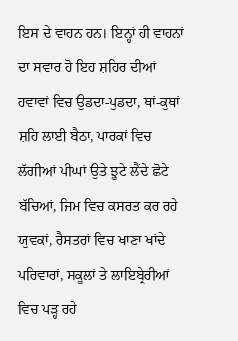ਇਸ ਦੇ ਵਾਹਨ ਹਨ। ਇਨ੍ਹਾਂ ਹੀ ਵਾਹਨਾਂ ਦਾ ਸਵਾਰ ਹੋ ਇਹ ਸ਼ਹਿਰ ਦੀਆਂ ਹਵਾਵਾਂ ਵਿਚ ਉਡਦਾ-ਪੁਡਦਾ, ਥਾਂ-ਕੁਥਾਂ ਸ਼ਹਿ ਲਾਈ ਬੈਠਾ, ਪਾਰਕਾਂ ਵਿਚ ਲੱਗੀਆਂ ਪੀਘਾਂ ਉਤੇ ਝੂਟੇ ਲੈਂਦੇ ਛੋਟੇ ਬੱਚਿਆਂ, ਜਿਮ ਵਿਚ ਕਸਰਤ ਕਰ ਰਹੇ ਯੁਵਕਾਂ, ਰੈਸਤਰਾਂ ਵਿਚ ਖਾਣਾ ਖਾਂਦੇ ਪਰਿਵਾਰਾਂ, ਸਕੂਲਾਂ ਤੇ ਲਾਇਬ੍ਰੇਰੀਆਂ ਵਿਚ ਪੜ੍ਹ ਰਹੇ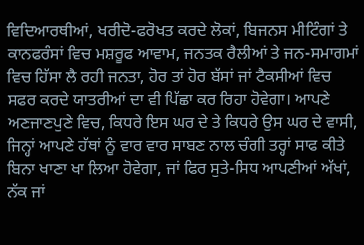ਵਿਦਿਆਰਥੀਆਂ, ਖਰੀਦੋ-ਫਰੋਖਤ ਕਰਦੇ ਲੋਕਾਂ, ਬਿਜਨਸ ਮੀਟਿੰਗਾਂ ਤੇ ਕਾਨਫਰੰਸਾਂ ਵਿਚ ਮਸ਼ਰੂਫ ਆਵਾਮ, ਜਨਤਕ ਰੈਲੀਆਂ ਤੇ ਜਨ-ਸਮਾਗਮਾਂ ਵਿਚ ਹਿੱਸਾ ਲੈ ਰਹੀ ਜਨਤਾ, ਹੋਰ ਤਾਂ ਹੋਰ ਬੱਸਾਂ ਜਾਂ ਟੈਕਸੀਆਂ ਵਿਚ ਸਫਰ ਕਰਦੇ ਯਾਤਰੀਆਂ ਦਾ ਵੀ ਪਿੱਛਾ ਕਰ ਰਿਹਾ ਹੋਵੇਗਾ। ਆਪਣੇ ਅਣਜਾਣਪੁਣੇ ਵਿਚ, ਕਿਧਰੇ ਇਸ ਘਰ ਦੇ ਤੇ ਕਿਧਰੇ ਉਸ ਘਰ ਦੇ ਵਾਸੀ, ਜਿਨ੍ਹਾਂ ਆਪਣੇ ਹੱਥਾਂ ਨੂੰ ਵਾਰ ਵਾਰ ਸਾਬਣ ਨਾਲ ਚੰਗੀ ਤਰ੍ਹਾਂ ਸਾਫ ਕੀਤੇ ਬਿਨਾ ਖਾਣਾ ਖਾ ਲਿਆ ਹੋਵੇਗਾ, ਜਾਂ ਫਿਰ ਸੁਤੇ-ਸਿਧ ਆਪਣੀਆਂ ਅੱਖਾਂ, ਨੱਕ ਜਾਂ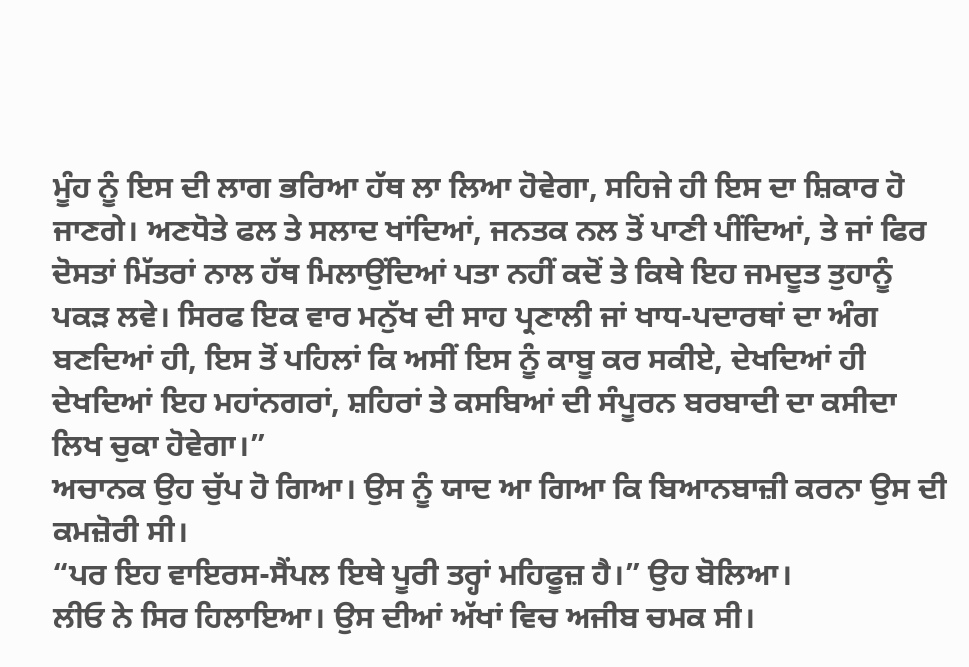ਮੂੰਹ ਨੂੰ ਇਸ ਦੀ ਲਾਗ ਭਰਿਆ ਹੱਥ ਲਾ ਲਿਆ ਹੋਵੇਗਾ, ਸਹਿਜੇ ਹੀ ਇਸ ਦਾ ਸ਼ਿਕਾਰ ਹੋ ਜਾਣਗੇ। ਅਣਧੋਤੇ ਫਲ ਤੇ ਸਲਾਦ ਖਾਂਦਿਆਂ, ਜਨਤਕ ਨਲ ਤੋਂ ਪਾਣੀ ਪੀਂਦਿਆਂ, ਤੇ ਜਾਂ ਫਿਰ ਦੋਸਤਾਂ ਮਿੱਤਰਾਂ ਨਾਲ ਹੱਥ ਮਿਲਾਉਂਦਿਆਂ ਪਤਾ ਨਹੀਂ ਕਦੋਂ ਤੇ ਕਿਥੇ ਇਹ ਜਮਦੂਤ ਤੁਹਾਨੂੰ ਪਕੜ ਲਵੇ। ਸਿਰਫ ਇਕ ਵਾਰ ਮਨੁੱਖ ਦੀ ਸਾਹ ਪ੍ਰਣਾਲੀ ਜਾਂ ਖਾਧ-ਪਦਾਰਥਾਂ ਦਾ ਅੰਗ ਬਣਦਿਆਂ ਹੀ, ਇਸ ਤੋਂ ਪਹਿਲਾਂ ਕਿ ਅਸੀਂ ਇਸ ਨੂੰ ਕਾਬੂ ਕਰ ਸਕੀਏ, ਦੇਖਦਿਆਂ ਹੀ ਦੇਖਦਿਆਂ ਇਹ ਮਹਾਂਨਗਰਾਂ, ਸ਼ਹਿਰਾਂ ਤੇ ਕਸਬਿਆਂ ਦੀ ਸੰਪੂਰਨ ਬਰਬਾਦੀ ਦਾ ਕਸੀਦਾ ਲਿਖ ਚੁਕਾ ਹੋਵੇਗਾ।”
ਅਚਾਨਕ ਉਹ ਚੁੱਪ ਹੋ ਗਿਆ। ਉਸ ਨੂੰ ਯਾਦ ਆ ਗਿਆ ਕਿ ਬਿਆਨਬਾਜ਼ੀ ਕਰਨਾ ਉਸ ਦੀ ਕਮਜ਼ੋਰੀ ਸੀ।
“ਪਰ ਇਹ ਵਾਇਰਸ-ਸੈਂਪਲ ਇਥੇ ਪੂਰੀ ਤਰ੍ਹਾਂ ਮਹਿਫੂਜ਼ ਹੈ।” ਉਹ ਬੋਲਿਆ।
ਲੀਓ ਨੇ ਸਿਰ ਹਿਲਾਇਆ। ਉਸ ਦੀਆਂ ਅੱਖਾਂ ਵਿਚ ਅਜੀਬ ਚਮਕ ਸੀ।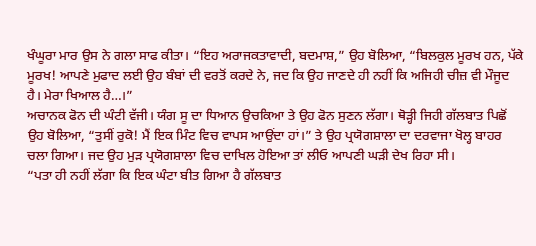ਖੰਘੂਰਾ ਮਾਰ ਉਸ ਨੇ ਗਲਾ ਸਾਫ ਕੀਤਾ। “ਇਹ ਅਰਾਜਕਤਾਵਾਦੀ, ਬਦਮਾਸ਼,” ਉਹ ਬੋਲਿਆ, “ਬਿਲਕੁਲ ਮੂਰਖ ਹਨ, ਪੱਕੇ ਮੂਰਖ! ਆਪਣੇ ਮੁਫਾਦ ਲਈ ਉਹ ਬੰਬਾਂ ਦੀ ਵਰਤੋਂ ਕਰਦੇ ਨੇ, ਜਦ ਕਿ ਉਹ ਜਾਣਦੇ ਹੀ ਨਹੀਂ ਕਿ ਅਜਿਹੀ ਚੀਜ਼ ਵੀ ਮੌਜੂਦ ਹੈ। ਮੇਰਾ ਖਿਆਲ ਹੈ…।”
ਅਚਾਨਕ ਫੋਨ ਦੀ ਘੰਟੀ ਵੱਜੀ। ਯੰਗ ਸੂ ਦਾ ਧਿਆਨ ਉਚਕਿਆ ਤੇ ਉਹ ਫੋਨ ਸੁਣਨ ਲੱਗਾ। ਥੋੜ੍ਹੀ ਜਿਹੀ ਗੱਲਬਾਤ ਪਿਛੋਂ ਉਹ ਬੋਲਿਆ, “ਤੁਸੀਂ ਰੁਕੋ! ਮੈਂ ਇਕ ਮਿੰਟ ਵਿਚ ਵਾਪਸ ਆਉਂਦਾ ਹਾਂ।” ਤੇ ਉਹ ਪ੍ਰਯੋਗਸ਼ਾਲਾ ਦਾ ਦਰਵਾਜਾ ਖੋਲ੍ਹ ਬਾਹਰ ਚਲਾ ਗਿਆ। ਜਦ ਉਹ ਮੁੜ ਪ੍ਰਯੋਗਸ਼ਾਲਾ ਵਿਚ ਦਾਖਿਲ ਹੋਇਆ ਤਾਂ ਲੀਓ ਆਪਣੀ ਘੜੀ ਦੇਖ ਰਿਹਾ ਸੀ।
“ਪਤਾ ਹੀ ਨਹੀਂ ਲੱਗਾ ਕਿ ਇਕ ਘੰਟਾ ਬੀਤ ਗਿਆ ਹੈ ਗੱਲਬਾਤ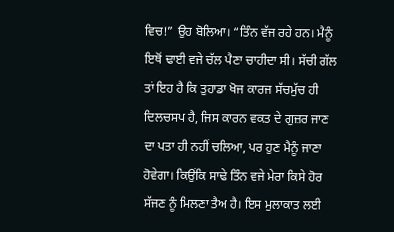ਵਿਚ!” ਉਹ ਬੋਲਿਆ। “ਤਿੰਨ ਵੱਜ ਰਹੇ ਹਨ। ਮੈਨੂੰ ਇਥੋਂ ਢਾਈ ਵਜੇ ਚੱਲ ਪੈਣਾ ਚਾਹੀਦਾ ਸੀ। ਸੱਚੀ ਗੱਲ ਤਾਂ ਇਹ ਹੈ ਕਿ ਤੁਹਾਡਾ ਖੋਜ ਕਾਰਜ ਸੱਚਮੁੱਚ ਹੀ ਦਿਲਚਸਪ ਹੈ, ਜਿਸ ਕਾਰਨ ਵਕਤ ਦੇ ਗੁਜ਼ਰ ਜਾਣ ਦਾ ਪਤਾ ਹੀ ਨਹੀਂ ਚਲਿਆ, ਪਰ ਹੁਣ ਮੈਨੂੰ ਜਾਣਾ ਹੋਵੇਗਾ। ਕਿਉਂਕਿ ਸਾਢੇ ਤਿੰਨ ਵਜੇ ਮੇਰਾ ਕਿਸੇ ਹੋਰ ਸੱਜਣ ਨੂੰ ਮਿਲਣਾ ਤੈਅ ਹੈ। ਇਸ ਮੁਲਾਕਾਤ ਲਈ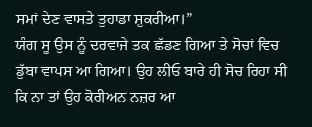ਸਮਾਂ ਦੇਣ ਵਾਸਤੇ ਤੁਹਾਡਾ ਸ਼ੁਕਰੀਆ।”
ਯੰਗ ਸੂ ਉਸ ਨੂੰ ਦਰਵਾਜੇ ਤਕ ਛੱਡਣ ਗਿਆ ਤੇ ਸੋਚਾਂ ਵਿਚ ਡੁੱਬਾ ਵਾਪਸ ਆ ਗਿਆ। ਉਹ ਲੀਓ ਬਾਰੇ ਹੀ ਸੋਚ ਰਿਹਾ ਸੀ ਕਿ ਨਾ ਤਾਂ ਉਹ ਕੋਰੀਅਨ ਨਜ਼ਰ ਆ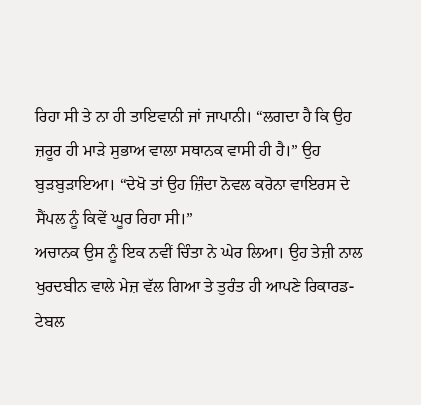ਰਿਹਾ ਸੀ ਤੇ ਨਾ ਹੀ ਤਾਇਵਾਨੀ ਜਾਂ ਜਾਪਾਨੀ। “ਲਗਦਾ ਹੈ ਕਿ ਉਹ ਜ਼ਰੂਰ ਹੀ ਮਾੜੇ ਸੁਭਾਅ ਵਾਲਾ ਸਥਾਨਕ ਵਾਸੀ ਹੀ ਹੈ।” ਉਹ ਬੁੜਬੁੜਾਇਆ। “ਦੇਖੋ ਤਾਂ ਉਹ ਜ਼ਿੰਦਾ ਨੋਵਲ ਕਰੋਨਾ ਵਾਇਰਸ ਦੇ ਸੈਂਪਲ ਨੂੰ ਕਿਵੇਂ ਘੂਰ ਰਿਹਾ ਸੀ।”
ਅਚਾਨਕ ਉਸ ਨੂੰ ਇਕ ਨਵੀਂ ਚਿੰਤਾ ਨੇ ਘੇਰ ਲਿਆ। ਉਹ ਤੇਜ਼ੀ ਨਾਲ ਖੁਰਦਬੀਨ ਵਾਲੇ ਮੇਜ਼ ਵੱਲ ਗਿਆ ਤੇ ਤੁਰੰਤ ਹੀ ਆਪਣੇ ਰਿਕਾਰਡ-ਟੇਬਲ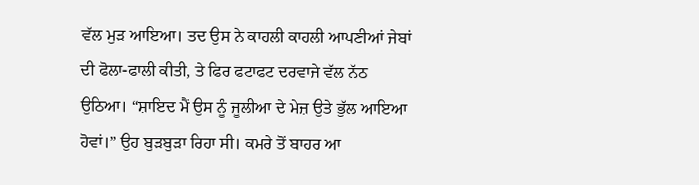ਵੱਲ ਮੁੜ ਆਇਆ। ਤਦ ਉਸ ਨੇ ਕਾਹਲੀ ਕਾਹਲੀ ਆਪਣੀਆਂ ਜੇਬਾਂ ਦੀ ਫੋਲਾ-ਫਾਲੀ ਕੀਤੀ, ਤੇ ਫਿਰ ਫਟਾਫਟ ਦਰਵਾਜੇ ਵੱਲ ਨੱਠ ਉਠਿਆ। “ਸ਼ਾਇਦ ਮੈਂ ਉਸ ਨੂੰ ਜੂਲੀਆ ਦੇ ਮੇਜ਼ ਉਤੇ ਭੁੱਲ ਆਇਆ ਹੋਵਾਂ।” ਉਹ ਬੁੜਬੁੜਾ ਰਿਹਾ ਸੀ। ਕਮਰੇ ਤੋਂ ਬਾਹਰ ਆ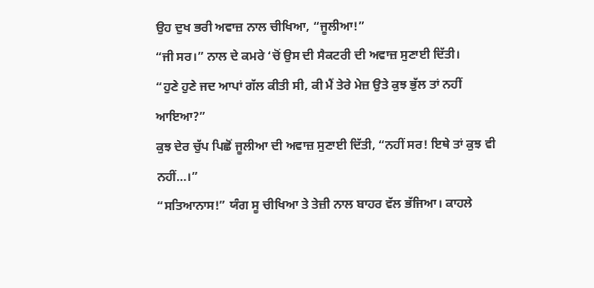ਉਹ ਦੁਖ ਭਰੀ ਅਵਾਜ਼ ਨਾਲ ਚੀਖਿਆ, “ਜੂਲੀਆ!”
“ਜੀ ਸਰ।” ਨਾਲ ਦੇ ਕਮਰੇ ‘ਚੋਂ ਉਸ ਦੀ ਸੈਕਟਰੀ ਦੀ ਅਵਾਜ਼ ਸੁਣਾਈ ਦਿੱਤੀ।
“ਹੁਣੇ ਹੁਣੇ ਜਦ ਆਪਾਂ ਗੱਲ ਕੀਤੀ ਸੀ, ਕੀ ਮੈਂ ਤੇਰੇ ਮੇਜ਼ ਉਤੇ ਕੁਝ ਭੁੱਲ ਤਾਂ ਨਹੀਂ ਆਇਆ?”
ਕੁਝ ਦੇਰ ਚੁੱਪ ਪਿਛੋਂ ਜੂਲੀਆ ਦੀ ਅਵਾਜ਼ ਸੁਣਾਈ ਦਿੱਤੀ, “ਨਹੀਂ ਸਰ! ਇਥੇ ਤਾਂ ਕੁਝ ਵੀ ਨਹੀਂ…।”
“ਸਤਿਆਨਾਸ!” ਯੰਗ ਸੂ ਚੀਖਿਆ ਤੇ ਤੇਜ਼ੀ ਨਾਲ ਬਾਹਰ ਵੱਲ ਭੱਜਿਆ। ਕਾਹਲੇ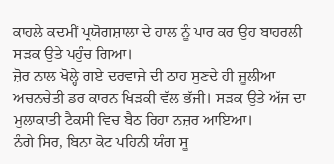ਕਾਹਲੇ ਕਦਮੀਂ ਪ੍ਰਯੋਗਸ਼ਾਲਾ ਦੇ ਹਾਲ ਨੂੰ ਪਾਰ ਕਰ ਉਹ ਬਾਹਰਲੀ ਸੜਕ ਉਤੇ ਪਹੁੰਚ ਗਿਆ।
ਜ਼ੋਰ ਨਾਲ ਖੋਲ੍ਹੇ ਗਏ ਦਰਵਾਜੇ ਦੀ ਠਾਹ ਸੁਣਦੇ ਹੀ ਜੂਲੀਆ ਅਚਨਚੇਤੀ ਡਰ ਕਾਰਨ ਖਿੜਕੀ ਵੱਲ ਭੱਜੀ। ਸੜਕ ਉਤੇ ਅੱਜ ਦਾ ਮੁਲਾਕਾਤੀ ਟੈਕਸੀ ਵਿਚ ਬੈਠ ਰਿਹਾ ਨਜ਼ਰ ਆਇਆ।
ਨੰਗੇ ਸਿਰ, ਬਿਨਾ ਕੋਟ ਪਹਿਨੀ ਯੰਗ ਸੂ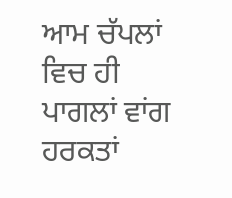ਆਮ ਚੱਪਲਾਂ ਵਿਚ ਹੀ ਪਾਗਲਾਂ ਵਾਂਗ ਹਰਕਤਾਂ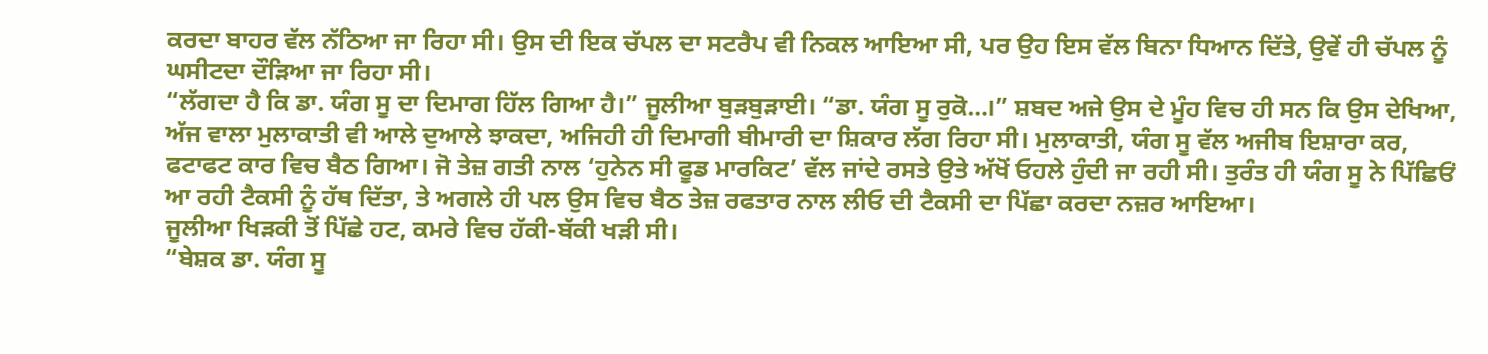ਕਰਦਾ ਬਾਹਰ ਵੱਲ ਨੱਠਿਆ ਜਾ ਰਿਹਾ ਸੀ। ਉਸ ਦੀ ਇਕ ਚੱਪਲ ਦਾ ਸਟਰੈਪ ਵੀ ਨਿਕਲ ਆਇਆ ਸੀ, ਪਰ ਉਹ ਇਸ ਵੱਲ ਬਿਨਾ ਧਿਆਨ ਦਿੱਤੇ, ਉਵੇਂ ਹੀ ਚੱਪਲ ਨੂੰ ਘਸੀਟਦਾ ਦੌੜਿਆ ਜਾ ਰਿਹਾ ਸੀ।
“ਲੱਗਦਾ ਹੈ ਕਿ ਡਾ. ਯੰਗ ਸੂ ਦਾ ਦਿਮਾਗ ਹਿੱਲ ਗਿਆ ਹੈ।” ਜੂਲੀਆ ਬੁੜਬੁੜਾਈ। “ਡਾ. ਯੰਗ ਸੂ ਰੁਕੋ…।” ਸ਼ਬਦ ਅਜੇ ਉਸ ਦੇ ਮੂੰਹ ਵਿਚ ਹੀ ਸਨ ਕਿ ਉਸ ਦੇਖਿਆ, ਅੱਜ ਵਾਲਾ ਮੁਲਾਕਾਤੀ ਵੀ ਆਲੇ ਦੁਆਲੇ ਝਾਕਦਾ, ਅਜਿਹੀ ਹੀ ਦਿਮਾਗੀ ਬੀਮਾਰੀ ਦਾ ਸ਼ਿਕਾਰ ਲੱਗ ਰਿਹਾ ਸੀ। ਮੁਲਾਕਾਤੀ, ਯੰਗ ਸੂ ਵੱਲ ਅਜੀਬ ਇਸ਼ਾਰਾ ਕਰ, ਫਟਾਫਟ ਕਾਰ ਵਿਚ ਬੈਠ ਗਿਆ। ਜੋ ਤੇਜ਼ ਗਤੀ ਨਾਲ ‘ਹੁਨੇਨ ਸੀ ਫੂਡ ਮਾਰਕਿਟ’ ਵੱਲ ਜਾਂਦੇ ਰਸਤੇ ਉਤੇ ਅੱਖੋਂ ਓਹਲੇ ਹੁੰਦੀ ਜਾ ਰਹੀ ਸੀ। ਤੁਰੰਤ ਹੀ ਯੰਗ ਸੂ ਨੇ ਪਿੱਛਿਓਂ ਆ ਰਹੀ ਟੈਕਸੀ ਨੂੰ ਹੱਥ ਦਿੱਤਾ, ਤੇ ਅਗਲੇ ਹੀ ਪਲ ਉਸ ਵਿਚ ਬੈਠ ਤੇਜ਼ ਰਫਤਾਰ ਨਾਲ ਲੀਓ ਦੀ ਟੈਕਸੀ ਦਾ ਪਿੱਛਾ ਕਰਦਾ ਨਜ਼ਰ ਆਇਆ।
ਜੂਲੀਆ ਖਿੜਕੀ ਤੋਂ ਪਿੱਛੇ ਹਟ, ਕਮਰੇ ਵਿਚ ਹੱਕੀ-ਬੱਕੀ ਖੜੀ ਸੀ।
“ਬੇਸ਼ਕ ਡਾ. ਯੰਗ ਸੂ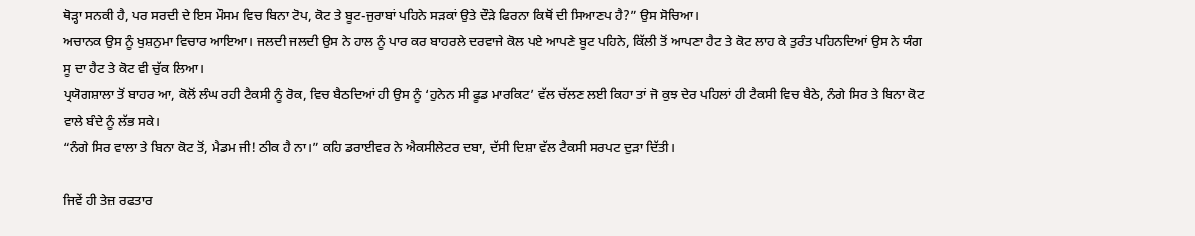ਥੋੜ੍ਹਾ ਸਨਕੀ ਹੈ, ਪਰ ਸਰਦੀ ਦੇ ਇਸ ਮੌਸਮ ਵਿਚ ਬਿਨਾ ਟੋਪ, ਕੋਟ ਤੇ ਬੂਟ-ਜੁਰਾਬਾਂ ਪਹਿਨੇ ਸੜਕਾਂ ਉਤੇ ਦੌੜੇ ਫਿਰਨਾ ਕਿਥੋਂ ਦੀ ਸਿਆਣਪ ਹੈ?” ਉਸ ਸੋਚਿਆ।
ਅਚਾਨਕ ਉਸ ਨੂੰ ਖੁਸ਼ਨੁਮਾ ਵਿਚਾਰ ਆਇਆ। ਜਲਦੀ ਜਲਦੀ ਉਸ ਨੇ ਹਾਲ ਨੂੰ ਪਾਰ ਕਰ ਬਾਹਰਲੇ ਦਰਵਾਜੇ ਕੋਲ ਪਏ ਆਪਣੇ ਬੂਟ ਪਹਿਨੇ, ਕਿੱਲੀ ਤੋਂ ਆਪਣਾ ਹੈਟ ਤੇ ਕੋਟ ਲਾਹ ਕੇ ਤੁਰੰਤ ਪਹਿਨਦਿਆਂ ਉਸ ਨੇ ਯੰਗ ਸੂ ਦਾ ਹੈਟ ਤੇ ਕੋਟ ਵੀ ਚੁੱਕ ਲਿਆ।
ਪ੍ਰਯੋਗਸ਼ਾਲਾ ਤੋਂ ਬਾਹਰ ਆ, ਕੋਲੋਂ ਲੰਘ ਰਹੀ ਟੈਕਸੀ ਨੂੰ ਰੋਕ, ਵਿਚ ਬੈਠਦਿਆਂ ਹੀ ਉਸ ਨੂੰ ‘ਹੁਨੇਨ ਸੀ ਫੂਡ ਮਾਰਕਿਟ’ ਵੱਲ ਚੱਲਣ ਲਈ ਕਿਹਾ ਤਾਂ ਜੋ ਕੁਝ ਦੇਰ ਪਹਿਲਾਂ ਹੀ ਟੈਕਸੀ ਵਿਚ ਬੈਠੇ, ਨੰਗੇ ਸਿਰ ਤੇ ਬਿਨਾ ਕੋਟ ਵਾਲੇ ਬੰਦੇ ਨੂੰ ਲੱਭ ਸਕੇ।
“ਨੰਗੇ ਸਿਰ ਵਾਲਾ ਤੇ ਬਿਨਾ ਕੋਟ ਤੋਂ, ਮੈਡਮ ਜੀ! ਠੀਕ ਹੈ ਨਾ।” ਕਹਿ ਡਰਾਈਵਰ ਨੇ ਐਕਸੀਲੇਟਰ ਦਬਾ, ਦੱਸੀ ਦਿਸ਼ਾ ਵੱਲ ਟੈਕਸੀ ਸਰਪਟ ਦੁੜਾ ਦਿੱਤੀ।

ਜਿਵੇਂ ਹੀ ਤੇਜ਼ ਰਫਤਾਰ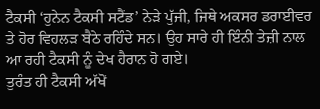ਟੈਕਸੀ ‘ਹੁਨੇਨ ਟੈਕਸੀ ਸਟੈਂਡ’ ਨੇੜੇ ਪੁੱਜੀ, ਜਿਥੇ ਅਕਸਰ ਡਰਾਈਵਰ ਤੇ ਹੋਰ ਵਿਹਲੜ ਬੈਠੇ ਰਹਿੰਦੇ ਸਨ। ਉਹ ਸਾਰੇ ਹੀ ਇੰਨੀ ਤੇਜ਼ੀ ਨਾਲ ਆ ਰਹੀ ਟੈਕਸੀ ਨੂੰ ਦੇਖ ਹੈਰਾਨ ਹੋ ਗਏ।
ਤੁਰੰਤ ਹੀ ਟੈਕਸੀ ਅੱਖੋਂ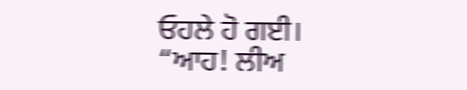ਓਹਲੇ ਹੋ ਗਈ।
“ਆਹ! ਲੀਅ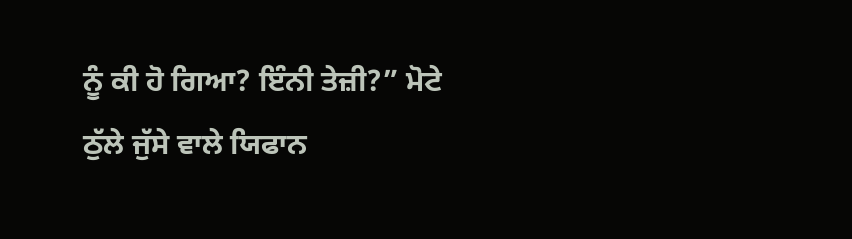ਨੂੰ ਕੀ ਹੋ ਗਿਆ? ਇੰਨੀ ਤੇਜ਼ੀ?” ਮੋਟੇ ਠੁੱਲੇ ਜੁੱਸੇ ਵਾਲੇ ਯਿਫਾਨ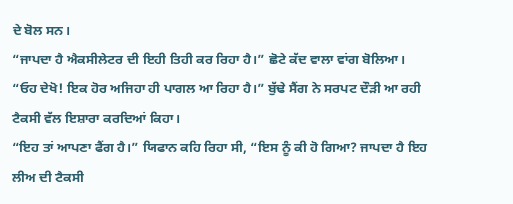ਦੇ ਬੋਲ ਸਨ।
“ਜਾਪਦਾ ਹੈ ਐਕਸੀਲੇਟਰ ਦੀ ਇਹੀ ਤਿਹੀ ਕਰ ਰਿਹਾ ਹੈ।” ਛੋਟੇ ਕੱਦ ਵਾਲਾ ਵਾਂਗ ਬੋਲਿਆ।
“ਓਹ ਦੇਖੋ! ਇਕ ਹੋਰ ਅਜਿਹਾ ਹੀ ਪਾਗਲ ਆ ਰਿਹਾ ਹੈ।” ਬੁੱਢੇ ਸੈਂਗ ਨੇ ਸਰਪਟ ਦੌੜੀ ਆ ਰਹੀ ਟੈਕਸੀ ਵੱਲ ਇਸ਼ਾਰਾ ਕਰਦਿਆਂ ਕਿਹਾ।
“ਇਹ ਤਾਂ ਆਪਣਾ ਫੈਂਗ ਹੈ।” ਯਿਫਾਨ ਕਹਿ ਰਿਹਾ ਸੀ, “ਇਸ ਨੂੰ ਕੀ ਹੋ ਗਿਆ? ਜਾਪਦਾ ਹੈ ਇਹ ਲੀਅ ਦੀ ਟੈਕਸੀ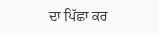ਦਾ ਪਿੱਛਾ ਕਰ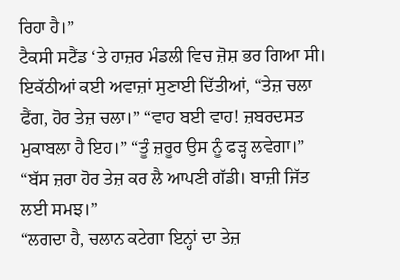ਰਿਹਾ ਹੈ।”
ਟੈਕਸੀ ਸਟੈਂਡ ‘ਤੇ ਹਾਜ਼ਰ ਮੰਡਲੀ ਵਿਚ ਜ਼ੋਸ਼ ਭਰ ਗਿਆ ਸੀ। ਇਕੱਠੀਆਂ ਕਈ ਅਵਾਜ਼ਾਂ ਸੁਣਾਈ ਦਿੱਤੀਆਂ, “ਤੇਜ਼ ਚਲਾ ਫੈਂਗ, ਹੋਰ ਤੇਜ਼ ਚਲਾ।” “ਵਾਹ ਬਈ ਵਾਹ! ਜ਼ਬਰਦਸਤ ਮੁਕਾਬਲਾ ਹੈ ਇਹ।” “ਤੂੰ ਜ਼ਰੂਰ ਉਸ ਨੂੰ ਫੜ੍ਹ ਲਵੇਗਾ।” “ਬੱਸ ਜ਼ਰਾ ਹੋਰ ਤੇਜ਼ ਕਰ ਲੈ ਆਪਣੀ ਗੱਡੀ। ਬਾਜ਼ੀ ਜਿੱਤ ਲਈ ਸਮਝ।”
“ਲਗਦਾ ਹੈ, ਚਲਾਨ ਕਟੇਗਾ ਇਨ੍ਹਾਂ ਦਾ ਤੇਜ਼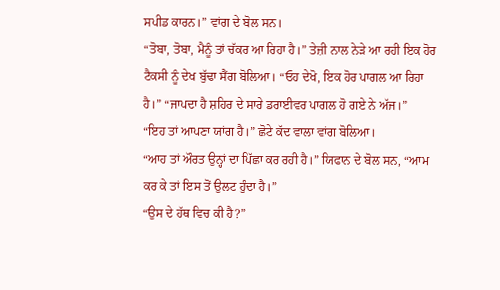ਸਪੀਡ ਕਾਰਨ।” ਵਾਂਗ ਦੇ ਬੋਲ ਸਨ।
“ਤੋਬਾ, ਤੋਬਾ, ਮੈਨੂੰ ਤਾਂ ਚੱਕਰ ਆ ਰਿਹਾ ਹੈ।” ਤੇਜ਼ੀ ਨਾਲ ਨੇੜੇ ਆ ਰਹੀ ਇਕ ਹੋਰ ਟੈਕਸੀ ਨੂੰ ਦੇਖ ਬੁੱਢਾ ਸੈਂਗ ਬੋਲਿਆ। “ਓਹ ਦੇਖੋ, ਇਕ ਹੋਰ ਪਾਗਲ ਆ ਰਿਹਾ ਹੈ।” “ਜਾਪਦਾ ਹੈ ਸ਼ਹਿਰ ਦੇ ਸਾਰੇ ਡਰਾਈਵਰ ਪਾਗਲ ਹੋ ਗਏ ਨੇ ਅੱਜ।”
“ਇਹ ਤਾਂ ਆਪਣਾ ਯਾਂਗ ਹੈ।” ਛੋਟੇ ਕੱਦ ਵਾਲਾ ਵਾਂਗ ਬੋਲਿਆ।
“ਆਹ ਤਾਂ ਔਰਤ ਉਨ੍ਹਾਂ ਦਾ ਪਿੱਛਾ ਕਰ ਰਹੀ ਹੈ।” ਯਿਫਾਨ ਦੇ ਬੋਲ ਸਨ, “ਆਮ ਕਰ ਕੇ ਤਾਂ ਇਸ ਤੋਂ ਉਲਟ ਹੁੰਦਾ ਹੈ।”
“ਉਸ ਦੇ ਹੱਥ ਵਿਚ ਕੀ ਹੈ?”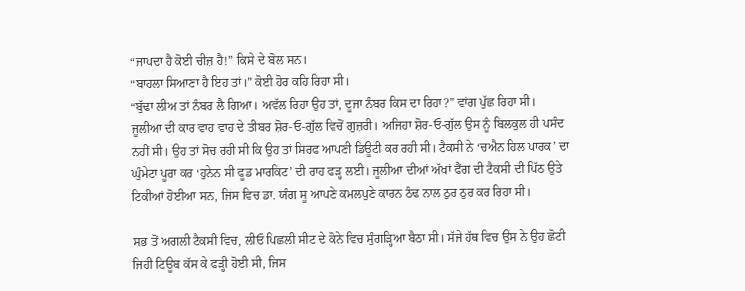“ਜਾਪਦਾ ਹੈ ਕੋਈ ਚੀਜ਼ ਹੈ!” ਕਿਸੇ ਦੇ ਬੋਲ ਸਨ।
“ਬਾਹਲਾ ਸਿਆਣਾ ਹੈ ਇਹ ਤਾਂ।” ਕੋਈ ਹੋਰ ਕਹਿ ਰਿਹਾ ਸੀ।
“ਬੁੱਢਾ ਲੀਅ ਤਾਂ ਨੰਬਰ ਲੈ ਗਿਆ। ਅਵੱਲ ਰਿਹਾ ਉਹ ਤਾਂ, ਦੂਜਾ ਨੰਬਰ ਕਿਸ ਦਾ ਰਿਹਾ?” ਵਾਂਗ ਪੁੱਛ ਰਿਹਾ ਸੀ।
ਜੂਲੀਆ ਦੀ ਕਾਰ ਵਾਹ ਵਾਹ ਦੇ ਤੀਬਰ ਸ਼ੋਰ-ਓ-ਗੁੱਲ ਵਿਚੋਂ ਗੁਜ਼ਰੀ। ਅਜਿਹਾ ਸ਼ੋਰ-ਓ-ਗੁੱਲ ਉਸ ਨੂੰ ਬਿਲਕੁਲ ਹੀ ਪਸੰਦ ਨਹੀਂ ਸੀ। ਉਹ ਤਾਂ ਸੋਚ ਰਹੀ ਸੀ ਕਿ ਉਹ ਤਾਂ ਸਿਰਫ ਆਪਣੀ ਡਿਊਟੀ ਕਰ ਰਹੀ ਸੀ। ਟੈਕਸੀ ਨੇ ‘ਚਐਨ ਹਿਲ ਪਾਰਕ’ ਦਾ ਘੁੰਮੇਟਾ ਪੂਰਾ ਕਰ ‘ਹੁਨੇਨ ਸੀ ਫੂਡ ਮਾਰਕਿਟ’ ਦੀ ਰਾਹ ਫੜ੍ਹ ਲਈ। ਜੂਲੀਆ ਦੀਆਂ ਅੱਖਾਂ ਫੈਂਗ ਦੀ ਟੈਕਸੀ ਦੀ ਪਿੱਠ ਉਤੇ ਟਿਕੀਆਂ ਹੋਈਆ ਸਨ, ਜਿਸ ਵਿਚ ਡਾ. ਯੰਗ ਸੂ ਆਪਣੇ ਕਮਲਪੁਣੇ ਕਾਰਨ ਠੰਢ ਨਾਲ ਠੁਰ ਠੁਰ ਕਰ ਰਿਹਾ ਸੀ।

ਸਭ ਤੋਂ ਅਗਲੀ ਟੈਕਸੀ ਵਿਚ, ਲੀਓ ਪਿਛਲੀ ਸੀਟ ਦੇ ਕੋਨੇ ਵਿਚ ਸੁੰਗੜ੍ਹਿਆ ਬੈਠਾ ਸੀ। ਸੱਜੇ ਹੱਥ ਵਿਚ ਉਸ ਨੇ ਉਹ ਛੋਟੀ ਜਿਹੀ ਟਿਊਬ ਕੱਸ ਕੇ ਫੜ੍ਹੀ ਹੋਈ ਸੀ, ਜਿਸ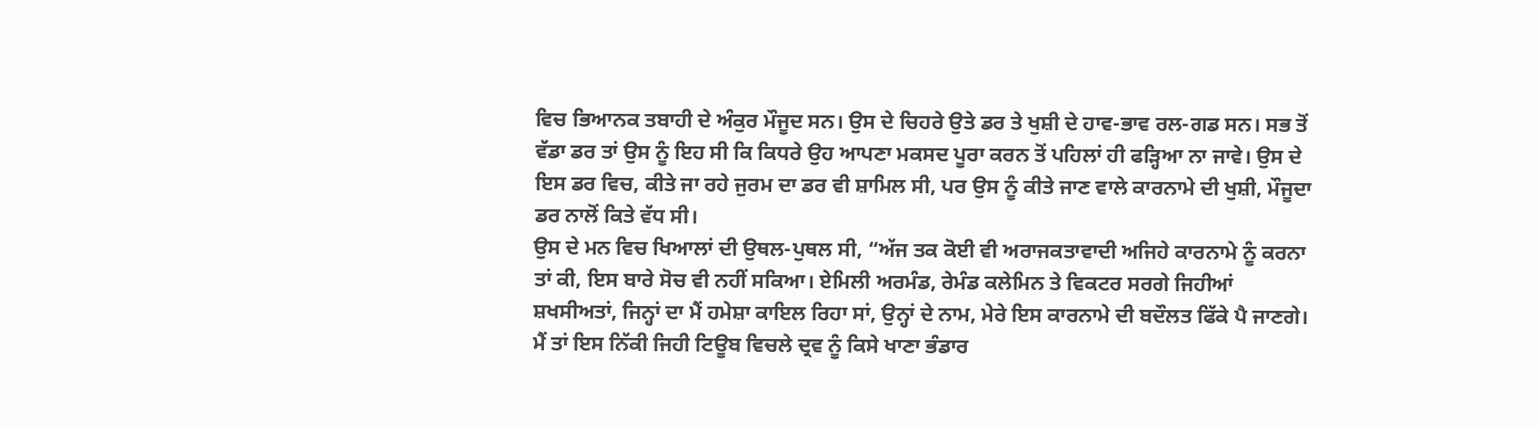ਵਿਚ ਭਿਆਨਕ ਤਬਾਹੀ ਦੇ ਅੰਕੁਰ ਮੌਜੂਦ ਸਨ। ਉਸ ਦੇ ਚਿਹਰੇ ਉਤੇ ਡਰ ਤੇ ਖੁਸ਼ੀ ਦੇ ਹਾਵ-ਭਾਵ ਰਲ-ਗਡ ਸਨ। ਸਭ ਤੋਂ ਵੱਡਾ ਡਰ ਤਾਂ ਉਸ ਨੂੰ ਇਹ ਸੀ ਕਿ ਕਿਧਰੇ ਉਹ ਆਪਣਾ ਮਕਸਦ ਪੂਰਾ ਕਰਨ ਤੋਂ ਪਹਿਲਾਂ ਹੀ ਫੜ੍ਹਿਆ ਨਾ ਜਾਵੇ। ਉਸ ਦੇ ਇਸ ਡਰ ਵਿਚ, ਕੀਤੇ ਜਾ ਰਹੇ ਜੁਰਮ ਦਾ ਡਰ ਵੀ ਸ਼ਾਮਿਲ ਸੀ, ਪਰ ਉਸ ਨੂੰ ਕੀਤੇ ਜਾਣ ਵਾਲੇ ਕਾਰਨਾਮੇ ਦੀ ਖੁਸ਼ੀ, ਮੌਜੂਦਾ ਡਰ ਨਾਲੋਂ ਕਿਤੇ ਵੱਧ ਸੀ।
ਉਸ ਦੇ ਮਨ ਵਿਚ ਖਿਆਲਾਂ ਦੀ ਉਥਲ-ਪੁਥਲ ਸੀ, “ਅੱਜ ਤਕ ਕੋਈ ਵੀ ਅਰਾਜਕਤਾਵਾਦੀ ਅਜਿਹੇ ਕਾਰਨਾਮੇ ਨੂੰ ਕਰਨਾ ਤਾਂ ਕੀ, ਇਸ ਬਾਰੇ ਸੋਚ ਵੀ ਨਹੀਂ ਸਕਿਆ। ਏਮਿਲੀ ਅਰਮੰਡ, ਰੇਮੰਡ ਕਲੇਮਿਨ ਤੇ ਵਿਕਟਰ ਸਰਗੇ ਜਿਹੀਆਂ ਸ਼ਖਸੀਅਤਾਂ, ਜਿਨ੍ਹਾਂ ਦਾ ਮੈਂ ਹਮੇਸ਼ਾ ਕਾਇਲ ਰਿਹਾ ਸਾਂ, ਉਨ੍ਹਾਂ ਦੇ ਨਾਮ, ਮੇਰੇ ਇਸ ਕਾਰਨਾਮੇ ਦੀ ਬਦੌਲਤ ਫਿੱਕੇ ਪੈ ਜਾਣਗੇ। ਮੈਂ ਤਾਂ ਇਸ ਨਿੱਕੀ ਜਿਹੀ ਟਿਊਬ ਵਿਚਲੇ ਦ੍ਰਵ ਨੂੰ ਕਿਸੇ ਖਾਣਾ ਭੰਡਾਰ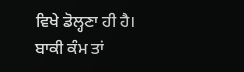ਵਿਖੇ ਡੋਲ੍ਹਣਾ ਹੀ ਹੈ। ਬਾਕੀ ਕੰਮ ਤਾਂ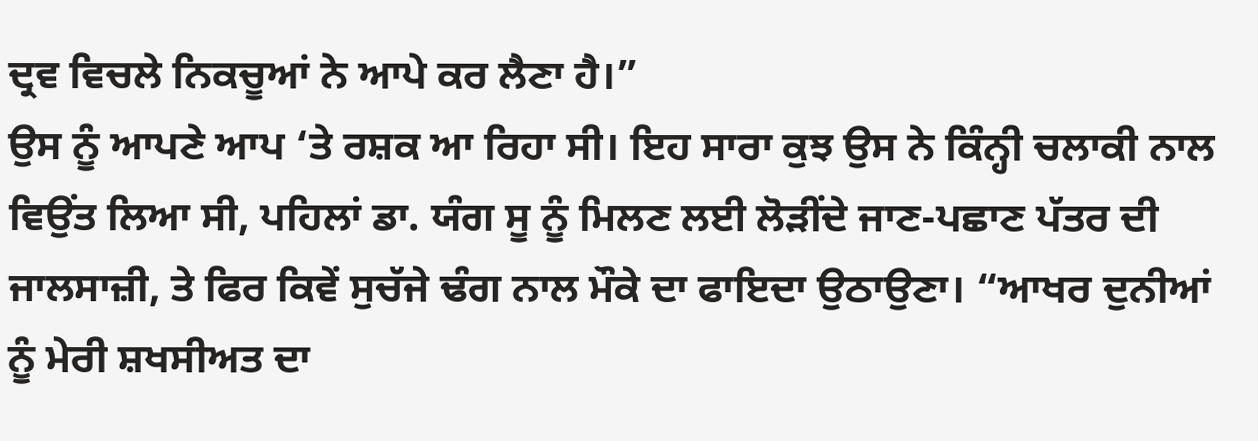ਦ੍ਰਵ ਵਿਚਲੇ ਨਿਕਚੂਆਂ ਨੇ ਆਪੇ ਕਰ ਲੈਣਾ ਹੈ।”
ਉਸ ਨੂੰ ਆਪਣੇ ਆਪ ‘ਤੇ ਰਸ਼ਕ ਆ ਰਿਹਾ ਸੀ। ਇਹ ਸਾਰਾ ਕੁਝ ਉਸ ਨੇ ਕਿੰਨ੍ਹੀ ਚਲਾਕੀ ਨਾਲ ਵਿਉਂਤ ਲਿਆ ਸੀ, ਪਹਿਲਾਂ ਡਾ. ਯੰਗ ਸੂ ਨੂੰ ਮਿਲਣ ਲਈ ਲੋੜੀਂਦੇ ਜਾਣ-ਪਛਾਣ ਪੱਤਰ ਦੀ ਜਾਲਸਾਜ਼ੀ, ਤੇ ਫਿਰ ਕਿਵੇਂ ਸੁਚੱਜੇ ਢੰਗ ਨਾਲ ਮੌਕੇ ਦਾ ਫਾਇਦਾ ਉਠਾਉਣਾ। “ਆਖਰ ਦੁਨੀਆਂ ਨੂੰ ਮੇਰੀ ਸ਼ਖਸੀਅਤ ਦਾ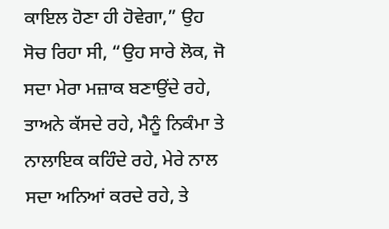ਕਾਇਲ ਹੋਣਾ ਹੀ ਹੋਵੇਗਾ,” ਉਹ ਸੋਚ ਰਿਹਾ ਸੀ, “ਉਹ ਸਾਰੇ ਲੋਕ, ਜੋ ਸਦਾ ਮੇਰਾ ਮਜ਼ਾਕ ਬਣਾਉਂਦੇ ਰਹੇ, ਤਾਅਨੇ ਕੱਸਦੇ ਰਹੇ, ਮੈਨੂੰ ਨਿਕੰਮਾ ਤੇ ਨਾਲਾਇਕ ਕਹਿੰਦੇ ਰਹੇ, ਮੇਰੇ ਨਾਲ ਸਦਾ ਅਨਿਆਂ ਕਰਦੇ ਰਹੇ, ਤੇ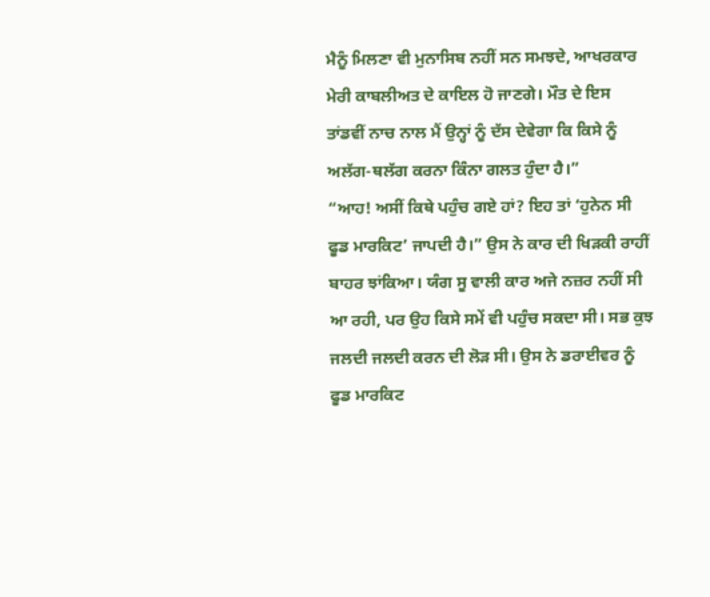ਮੈਨੂੰ ਮਿਲਣਾ ਵੀ ਮੁਨਾਸਿਬ ਨਹੀਂ ਸਨ ਸਮਝਦੇ, ਆਖਰਕਾਰ ਮੇਰੀ ਕਾਬਲੀਅਤ ਦੇ ਕਾਇਲ ਹੋ ਜਾਣਗੇ। ਮੌਤ ਦੇ ਇਸ ਤਾਂਡਵੀਂ ਨਾਚ ਨਾਲ ਮੈਂ ਉਨ੍ਹਾਂ ਨੂੰ ਦੱਸ ਦੇਵੇਗਾ ਕਿ ਕਿਸੇ ਨੂੰ ਅਲੱਗ-ਥਲੱਗ ਕਰਨਾ ਕਿੰਨਾ ਗਲਤ ਹੁੰਦਾ ਹੈ।”
“ਆਹ! ਅਸੀਂ ਕਿਥੇ ਪਹੁੰਚ ਗਏ ਹਾਂ? ਇਹ ਤਾਂ ‘ਹੁਨੇਨ ਸੀ ਫੂਡ ਮਾਰਕਿਟ’ ਜਾਪਦੀ ਹੈ।” ਉਸ ਨੇ ਕਾਰ ਦੀ ਖਿੜਕੀ ਰਾਹੀਂ ਬਾਹਰ ਝਾਂਕਿਆ। ਯੰਗ ਸੂ ਵਾਲੀ ਕਾਰ ਅਜੇ ਨਜ਼ਰ ਨਹੀਂ ਸੀ ਆ ਰਹੀ, ਪਰ ਉਹ ਕਿਸੇ ਸਮੇਂ ਵੀ ਪਹੁੰਚ ਸਕਦਾ ਸੀ। ਸਭ ਕੁਝ ਜਲਦੀ ਜਲਦੀ ਕਰਨ ਦੀ ਲੋੜ ਸੀ। ਉਸ ਨੇ ਡਰਾਈਵਰ ਨੂੰ ਫੂਡ ਮਾਰਕਿਟ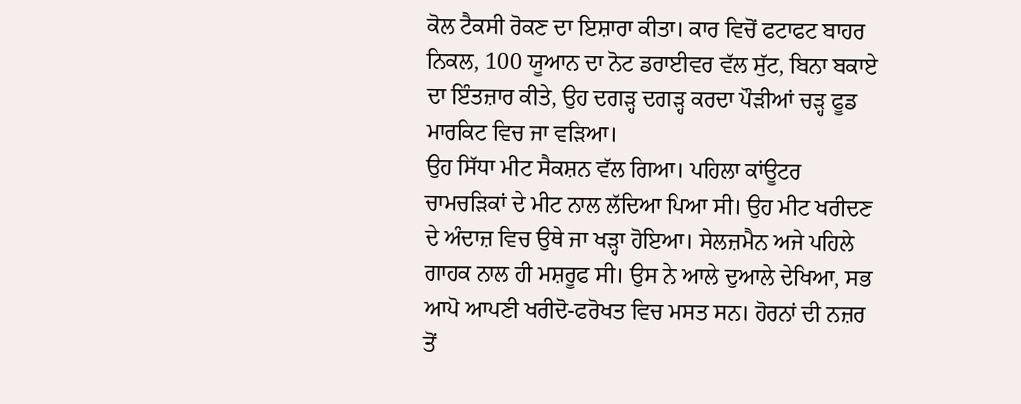ਕੋਲ ਟੈਕਸੀ ਰੋਕਣ ਦਾ ਇਸ਼ਾਰਾ ਕੀਤਾ। ਕਾਰ ਵਿਚੋਂ ਫਟਾਫਟ ਬਾਹਰ ਨਿਕਲ, 100 ਯੂਆਨ ਦਾ ਨੋਟ ਡਰਾਈਵਰ ਵੱਲ ਸੁੱਟ, ਬਿਨਾ ਬਕਾਏ ਦਾ ਇੰਤਜ਼ਾਰ ਕੀਤੇ, ਉਹ ਦਗੜ੍ਹ ਦਗੜ੍ਹ ਕਰਦਾ ਪੌੜੀਆਂ ਚੜ੍ਹ ਫੂਡ ਮਾਰਕਿਟ ਵਿਚ ਜਾ ਵੜਿਆ।
ਉਹ ਸਿੱਧਾ ਮੀਟ ਸੈਕਸ਼ਨ ਵੱਲ ਗਿਆ। ਪਹਿਲਾ ਕਾਂਊਟਰ ਚਾਮਚੜਿਕਾਂ ਦੇ ਮੀਟ ਨਾਲ ਲੱਦਿਆ ਪਿਆ ਸੀ। ਉਹ ਮੀਟ ਖਰੀਦਣ ਦੇ ਅੰਦਾਜ਼ ਵਿਚ ਉਥੇ ਜਾ ਖੜ੍ਹਾ ਹੋਇਆ। ਸੇਲਜ਼ਮੈਨ ਅਜੇ ਪਹਿਲੇ ਗਾਹਕ ਨਾਲ ਹੀ ਮਸ਼ਰੂਫ ਸੀ। ਉਸ ਨੇ ਆਲੇ ਦੁਆਲੇ ਦੇਖਿਆ, ਸਭ ਆਪੋ ਆਪਣੀ ਖਰੀਦੋ-ਫਰੋਖਤ ਵਿਚ ਮਸਤ ਸਨ। ਹੋਰਨਾਂ ਦੀ ਨਜ਼ਰ ਤੋਂ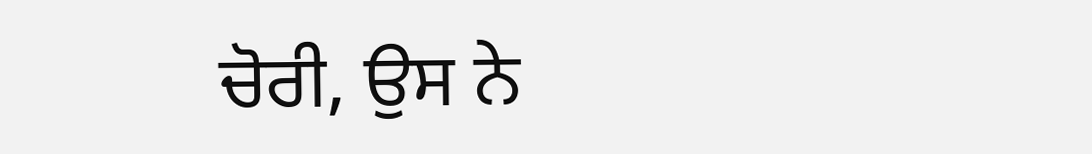ਚੋਰੀ, ਉਸ ਨੇ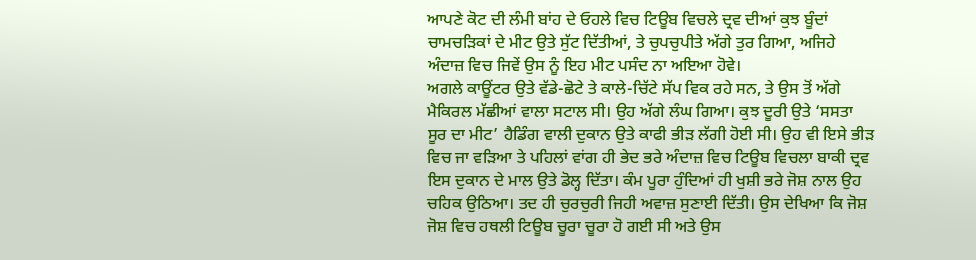ਆਪਣੇ ਕੋਟ ਦੀ ਲੰਮੀ ਬਾਂਹ ਦੇ ਓਹਲੇ ਵਿਚ ਟਿਊਬ ਵਿਚਲੇ ਦ੍ਰਵ ਦੀਆਂ ਕੁਝ ਬੂੰਦਾਂ ਚਾਮਚੜਿਕਾਂ ਦੇ ਮੀਟ ਉਤੇ ਸੁੱਟ ਦਿੱਤੀਆਂ, ਤੇ ਚੁਪਚੁਪੀਤੇ ਅੱਗੇ ਤੁਰ ਗਿਆ, ਅਜਿਹੇ ਅੰਦਾਜ਼ ਵਿਚ ਜਿਵੇਂ ਉਸ ਨੂੰ ਇਹ ਮੀਟ ਪਸੰਦ ਨਾ ਅਇਆ ਹੋਵੇ।
ਅਗਲੇ ਕਾਊਂਟਰ ਉਤੇ ਵੱਡੇ-ਛੋਟੇ ਤੇ ਕਾਲੇ-ਚਿੱਟੇ ਸੱਪ ਵਿਕ ਰਹੇ ਸਨ, ਤੇ ਉਸ ਤੋਂ ਅੱਗੇ ਮੈਕਿਰਲ ਮੱਛੀਆਂ ਵਾਲਾ ਸਟਾਲ ਸੀ। ਉਹ ਅੱਗੇ ਲੰਘ ਗਿਆ। ਕੁਝ ਦੂਰੀ ਉਤੇ ‘ਸਸਤਾ ਸੂਰ ਦਾ ਮੀਟ’ ਹੈਡਿੰਗ ਵਾਲੀ ਦੁਕਾਨ ਉਤੇ ਕਾਫੀ ਭੀੜ ਲੱਗੀ ਹੋਈ ਸੀ। ਉਹ ਵੀ ਇਸੇ ਭੀੜ ਵਿਚ ਜਾ ਵੜਿਆ ਤੇ ਪਹਿਲਾਂ ਵਾਂਗ ਹੀ ਭੇਦ ਭਰੇ ਅੰਦਾਜ਼ ਵਿਚ ਟਿਊਬ ਵਿਚਲਾ ਬਾਕੀ ਦ੍ਰਵ ਇਸ ਦੁਕਾਨ ਦੇ ਮਾਲ ਉਤੇ ਡੋਲ੍ਹ ਦਿੱਤਾ। ਕੰਮ ਪੂਰਾ ਹੁੰਦਿਆਂ ਹੀ ਖੁਸ਼ੀ ਭਰੇ ਜੋਸ਼ ਨਾਲ ਉਹ ਚਹਿਕ ਉਠਿਆ। ਤਦ ਹੀ ਚੁਰਚੁਰੀ ਜਿਹੀ ਅਵਾਜ਼ ਸੁਣਾਈ ਦਿੱਤੀ। ਉਸ ਦੇਖਿਆ ਕਿ ਜੋਸ਼ ਜੋਸ਼ ਵਿਚ ਹਥਲੀ ਟਿਊਬ ਚੂਰਾ ਚੂਰਾ ਹੋ ਗਈ ਸੀ ਅਤੇ ਉਸ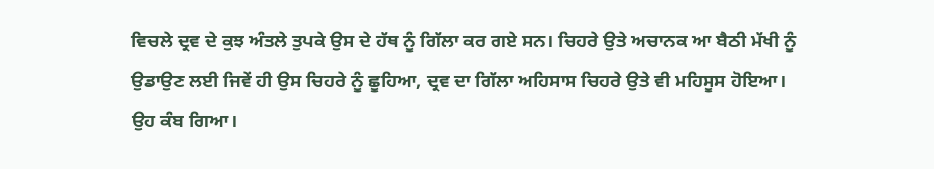ਵਿਚਲੇ ਦ੍ਰਵ ਦੇ ਕੁਝ ਅੰਤਲੇ ਤੁਪਕੇ ਉਸ ਦੇ ਹੱਥ ਨੂੰ ਗਿੱਲਾ ਕਰ ਗਏ ਸਨ। ਚਿਹਰੇ ਉਤੇ ਅਚਾਨਕ ਆ ਬੈਠੀ ਮੱਖੀ ਨੂੰ ਉਡਾਉਣ ਲਈ ਜਿਵੇਂ ਹੀ ਉਸ ਚਿਹਰੇ ਨੂੰ ਛੂਹਿਆ, ਦ੍ਰਵ ਦਾ ਗਿੱਲਾ ਅਹਿਸਾਸ ਚਿਹਰੇ ਉਤੇ ਵੀ ਮਹਿਸੂਸ ਹੋਇਆ।
ਉਹ ਕੰਬ ਗਿਆ।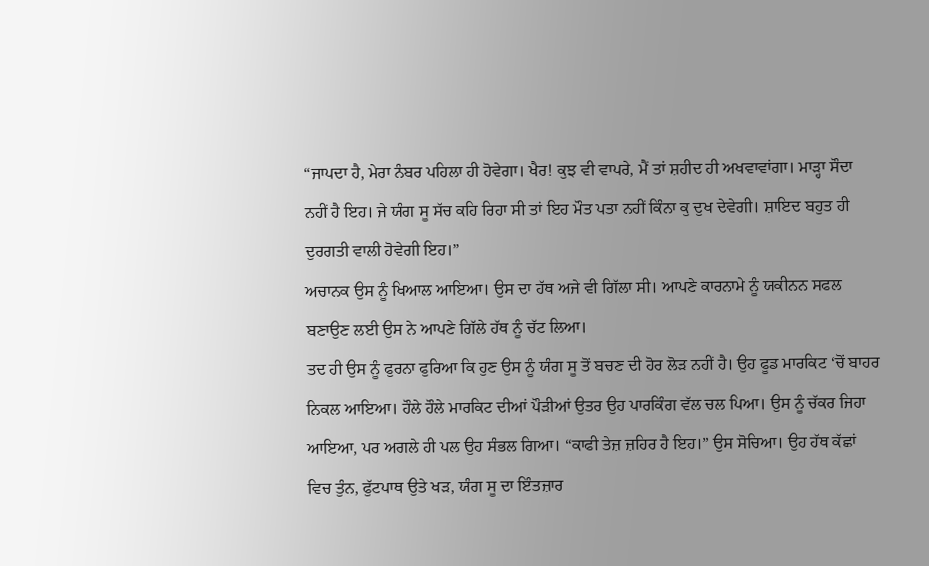“ਜਾਪਦਾ ਹੈ, ਮੇਰਾ ਨੰਬਰ ਪਹਿਲਾ ਹੀ ਹੋਵੇਗਾ। ਖੈਰ! ਕੁਝ ਵੀ ਵਾਪਰੇ, ਮੈਂ ਤਾਂ ਸ਼ਹੀਦ ਹੀ ਅਖਵਾਵਾਂਗਾ। ਮਾੜ੍ਹਾ ਸੌਦਾ ਨਹੀਂ ਹੈ ਇਹ। ਜੇ ਯੰਗ ਸੂ ਸੱਚ ਕਹਿ ਰਿਹਾ ਸੀ ਤਾਂ ਇਹ ਮੌਤ ਪਤਾ ਨਹੀਂ ਕਿੰਨਾ ਕੁ ਦੁਖ ਦੇਵੇਗੀ। ਸ਼ਾਇਦ ਬਹੁਤ ਹੀ ਦੁਰਗਤੀ ਵਾਲੀ ਹੋਵੇਗੀ ਇਹ।”
ਅਚਾਨਕ ਉਸ ਨੂੰ ਖਿਆਲ ਆਇਆ। ਉਸ ਦਾ ਹੱਥ ਅਜੇ ਵੀ ਗਿੱਲਾ ਸੀ। ਆਪਣੇ ਕਾਰਨਾਮੇ ਨੂੰ ਯਕੀਨਨ ਸਫਲ ਬਣਾਉਣ ਲਈ ਉਸ ਨੇ ਆਪਣੇ ਗਿੱਲੇ ਹੱਥ ਨੂੰ ਚੱਟ ਲਿਆ।
ਤਦ ਹੀ ਉਸ ਨੂੰ ਫੁਰਨਾ ਫੁਰਿਆ ਕਿ ਹੁਣ ਉਸ ਨੂੰ ਯੰਗ ਸੂ ਤੋਂ ਬਚਣ ਦੀ ਹੋਰ ਲੋੜ ਨਹੀਂ ਹੈ। ਉਹ ਫੂਡ ਮਾਰਕਿਟ ‘ਚੋਂ ਬਾਹਰ ਨਿਕਲ ਆਇਆ। ਹੌਲੇ ਹੌਲੇ ਮਾਰਕਿਟ ਦੀਆਂ ਪੌੜੀਆਂ ਉਤਰ ਉਹ ਪਾਰਕਿੰਗ ਵੱਲ ਚਲ ਪਿਆ। ਉਸ ਨੂੰ ਚੱਕਰ ਜਿਹਾ ਆਇਆ, ਪਰ ਅਗਲੇ ਹੀ ਪਲ ਉਹ ਸੰਭਲ ਗਿਆ। “ਕਾਫੀ ਤੇਜ਼ ਜ਼ਹਿਰ ਹੈ ਇਹ।” ਉਸ ਸੋਚਿਆ। ਉਹ ਹੱਥ ਕੱਛਾਂ ਵਿਚ ਤੁੰਨ, ਫੁੱਟਪਾਥ ਉਤੇ ਖੜ, ਯੰਗ ਸੂ ਦਾ ਇੰਤਜ਼ਾਰ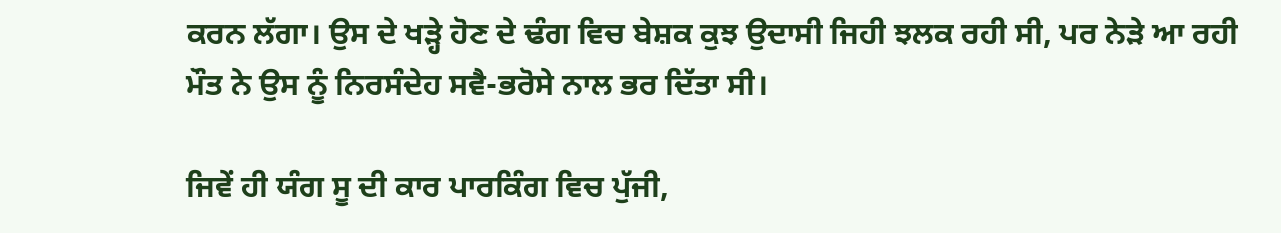ਕਰਨ ਲੱਗਾ। ਉਸ ਦੇ ਖੜ੍ਹੇ ਹੋਣ ਦੇ ਢੰਗ ਵਿਚ ਬੇਸ਼ਕ ਕੁਝ ਉਦਾਸੀ ਜਿਹੀ ਝਲਕ ਰਹੀ ਸੀ, ਪਰ ਨੇੜੇ ਆ ਰਹੀ ਮੌਤ ਨੇ ਉਸ ਨੂੰ ਨਿਰਸੰਦੇਹ ਸਵੈ-ਭਰੋਸੇ ਨਾਲ ਭਰ ਦਿੱਤਾ ਸੀ।

ਜਿਵੇਂ ਹੀ ਯੰਗ ਸੂ ਦੀ ਕਾਰ ਪਾਰਕਿੰਗ ਵਿਚ ਪੁੱਜੀ,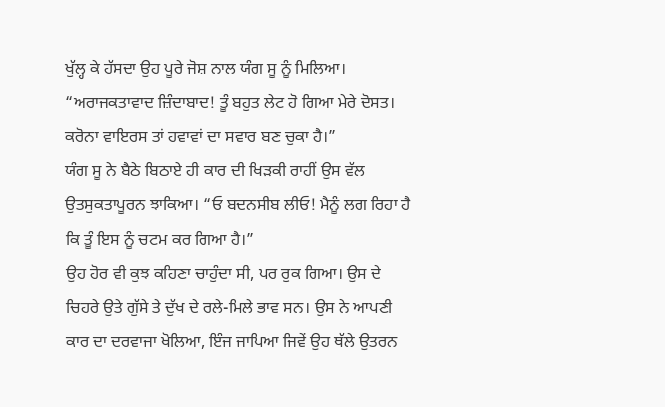ਖੁੱਲ੍ਹ ਕੇ ਹੱਸਦਾ ਉਹ ਪੂਰੇ ਜੋਸ਼ ਨਾਲ ਯੰਗ ਸੂ ਨੂੰ ਮਿਲਿਆ।
“ਅਰਾਜਕਤਾਵਾਦ ਜ਼ਿੰਦਾਬਾਦ! ਤੂੰ ਬਹੁਤ ਲੇਟ ਹੋ ਗਿਆ ਮੇਰੇ ਦੋਸਤ। ਕਰੋਨਾ ਵਾਇਰਸ ਤਾਂ ਹਵਾਵਾਂ ਦਾ ਸਵਾਰ ਬਣ ਚੁਕਾ ਹੈ।”
ਯੰਗ ਸੂ ਨੇ ਬੈਠੇ ਬਿਠਾਏ ਹੀ ਕਾਰ ਦੀ ਖਿੜਕੀ ਰਾਹੀਂ ਉਸ ਵੱਲ ਉਤਸੁਕਤਾਪੂਰਨ ਝਾਕਿਆ। “ਓ ਬਦਨਸੀਬ ਲੀਓ! ਮੈਨੂੰ ਲਗ ਰਿਹਾ ਹੈ ਕਿ ਤੂੰ ਇਸ ਨੂੰ ਚਟਮ ਕਰ ਗਿਆ ਹੈ।”
ਉਹ ਹੋਰ ਵੀ ਕੁਝ ਕਹਿਣਾ ਚਾਹੁੰਦਾ ਸੀ, ਪਰ ਰੁਕ ਗਿਆ। ਉਸ ਦੇ ਚਿਹਰੇ ਉਤੇ ਗੁੱਸੇ ਤੇ ਦੁੱਖ ਦੇ ਰਲੇ-ਮਿਲੇ ਭਾਵ ਸਨ। ਉਸ ਨੇ ਆਪਣੀ ਕਾਰ ਦਾ ਦਰਵਾਜਾ ਖੋਲਿਆ, ਇੰਜ ਜਾਪਿਆ ਜਿਵੇਂ ਉਹ ਥੱਲੇ ਉਤਰਨ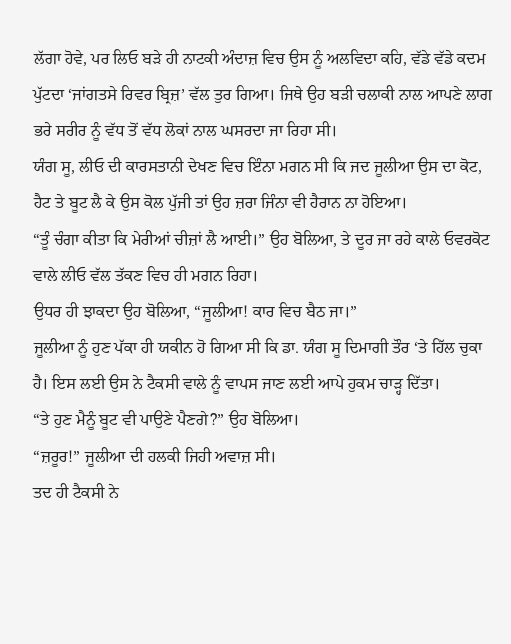ਲੱਗਾ ਹੋਵੇ, ਪਰ ਲਿਓ ਬੜੇ ਹੀ ਨਾਟਕੀ ਅੰਦਾਜ਼ ਵਿਚ ਉਸ ਨੂੰ ਅਲਵਿਦਾ ਕਹਿ, ਵੱਡੇ ਵੱਡੇ ਕਦਮ ਪੁੱਟਦਾ ‘ਜਾਂਗਤਸੇ ਰਿਵਰ ਬ੍ਰਿਜ਼’ ਵੱਲ ਤੁਰ ਗਿਆ। ਜਿਥੇ ਉਹ ਬੜੀ ਚਲਾਕੀ ਨਾਲ ਆਪਣੇ ਲਾਗ ਭਰੇ ਸਰੀਰ ਨੂੰ ਵੱਧ ਤੋਂ ਵੱਧ ਲੋਕਾਂ ਨਾਲ ਘਸਰਦਾ ਜਾ ਰਿਹਾ ਸੀ।
ਯੰਗ ਸੂ, ਲੀਓ ਦੀ ਕਾਰਸਤਾਨੀ ਦੇਖਣ ਵਿਚ ਇੰਨਾ ਮਗਨ ਸੀ ਕਿ ਜਦ ਜੂਲੀਆ ਉਸ ਦਾ ਕੋਟ, ਹੈਟ ਤੇ ਬੂਟ ਲੈ ਕੇ ਉਸ ਕੋਲ ਪੁੱਜੀ ਤਾਂ ਉਹ ਜ਼ਰਾ ਜਿੰਨਾ ਵੀ ਹੈਰਾਨ ਨਾ ਹੋਇਆ।
“ਤੂੰ ਚੰਗਾ ਕੀਤਾ ਕਿ ਮੇਰੀਆਂ ਚੀਜ਼ਾਂ ਲੈ ਆਈ।” ਉਹ ਬੋਲਿਆ, ਤੇ ਦੂਰ ਜਾ ਰਹੇ ਕਾਲੇ ਓਵਰਕੋਟ ਵਾਲੇ ਲੀਓ ਵੱਲ ਤੱਕਣ ਵਿਚ ਹੀ ਮਗਨ ਰਿਹਾ।
ਉਧਰ ਹੀ ਝਾਕਦਾ ਉਹ ਬੋਲਿਆ, “ਜੂਲੀਆ! ਕਾਰ ਵਿਚ ਬੈਠ ਜਾ।”
ਜੂਲੀਆ ਨੂੰ ਹੁਣ ਪੱਕਾ ਹੀ ਯਕੀਨ ਹੋ ਗਿਆ ਸੀ ਕਿ ਡਾ. ਯੰਗ ਸੂ ਦਿਮਾਗੀ ਤੌਰ ‘ਤੇ ਹਿੱਲ ਚੁਕਾ ਹੈ। ਇਸ ਲਈ ਉਸ ਨੇ ਟੈਕਸੀ ਵਾਲੇ ਨੂੰ ਵਾਪਸ ਜਾਣ ਲਈ ਆਪੇ ਹੁਕਮ ਚਾੜ੍ਹ ਦਿੱਤਾ।
“ਤੇ ਹੁਣ ਮੈਨੂੰ ਬੂਟ ਵੀ ਪਾਉਣੇ ਪੈਣਗੇ?” ਉਹ ਬੋਲਿਆ।
“ਜ਼ਰੂਰ!” ਜੂਲੀਆ ਦੀ ਹਲਕੀ ਜਿਹੀ ਅਵਾਜ਼ ਸੀ।
ਤਦ ਹੀ ਟੈਕਸੀ ਨੇ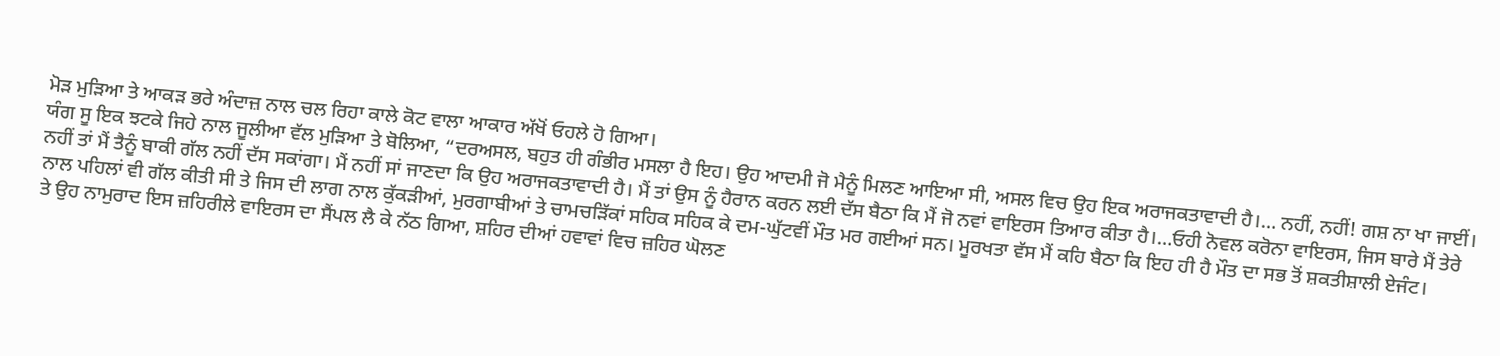ਮੋੜ ਮੁੜਿਆ ਤੇ ਆਕੜ ਭਰੇ ਅੰਦਾਜ਼ ਨਾਲ ਚਲ ਰਿਹਾ ਕਾਲੇ ਕੋਟ ਵਾਲਾ ਆਕਾਰ ਅੱਖੋਂ ਓਹਲੇ ਹੋ ਗਿਆ।
ਯੰਗ ਸੂ ਇਕ ਝਟਕੇ ਜਿਹੇ ਨਾਲ ਜੂਲੀਆ ਵੱਲ ਮੁੜਿਆ ਤੇ ਬੋਲਿਆ, “ਦਰਅਸਲ, ਬਹੁਤ ਹੀ ਗੰਭੀਰ ਮਸਲਾ ਹੈ ਇਹ। ਉਹ ਆਦਮੀ ਜੋ ਮੈਨੂੰ ਮਿਲਣ ਆਇਆ ਸੀ, ਅਸਲ ਵਿਚ ਉਹ ਇਕ ਅਰਾਜਕਤਾਵਾਦੀ ਹੈ।… ਨਹੀਂ, ਨਹੀਂ! ਗਸ਼ ਨਾ ਖਾ ਜਾਈਂ। ਨਹੀਂ ਤਾਂ ਮੈਂ ਤੈਨੂੰ ਬਾਕੀ ਗੱਲ ਨਹੀਂ ਦੱਸ ਸਕਾਂਗਾ। ਮੈਂ ਨਹੀਂ ਸਾਂ ਜਾਣਦਾ ਕਿ ਉਹ ਅਰਾਜਕਤਾਵਾਦੀ ਹੈ। ਮੈਂ ਤਾਂ ਉਸ ਨੂੰ ਹੈਰਾਨ ਕਰਨ ਲਈ ਦੱਸ ਬੈਠਾ ਕਿ ਮੈਂ ਜੋ ਨਵਾਂ ਵਾਇਰਸ ਤਿਆਰ ਕੀਤਾ ਹੈ।…ਓਹੀ ਨੋਵਲ ਕਰੋਨਾ ਵਾਇਰਸ, ਜਿਸ ਬਾਰੇ ਮੈਂ ਤੇਰੇ ਨਾਲ ਪਹਿਲਾਂ ਵੀ ਗੱਲ ਕੀਤੀ ਸੀ ਤੇ ਜਿਸ ਦੀ ਲਾਗ ਨਾਲ ਕੁੱਕੜੀਆਂ, ਮੁਰਗਾਬੀਆਂ ਤੇ ਚਾਮਚੜਿੱਕਾਂ ਸਹਿਕ ਸਹਿਕ ਕੇ ਦਮ-ਘੁੱਟਵੀਂ ਮੌਤ ਮਰ ਗਈਆਂ ਸਨ। ਮੂਰਖਤਾ ਵੱਸ ਮੈਂ ਕਹਿ ਬੈਠਾ ਕਿ ਇਹ ਹੀ ਹੈ ਮੌਤ ਦਾ ਸਭ ਤੋਂ ਸ਼ਕਤੀਸ਼ਾਲੀ ਏਜੰਟ।
ਤੇ ਉਹ ਨਾਮੁਰਾਦ ਇਸ ਜ਼ਹਿਰੀਲੇ ਵਾਇਰਸ ਦਾ ਸੈਂਪਲ ਲੈ ਕੇ ਨੱਠ ਗਿਆ, ਸ਼ਹਿਰ ਦੀਆਂ ਹਵਾਵਾਂ ਵਿਚ ਜ਼ਹਿਰ ਘੋਲਣ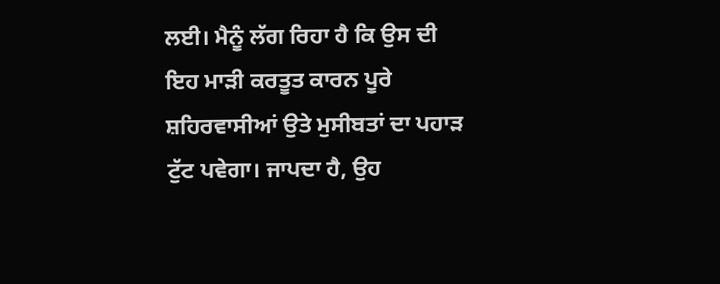ਲਈ। ਮੈਨੂੰ ਲੱਗ ਰਿਹਾ ਹੈ ਕਿ ਉਸ ਦੀ ਇਹ ਮਾੜੀ ਕਰਤੂਤ ਕਾਰਨ ਪੂਰੇ ਸ਼ਹਿਰਵਾਸੀਆਂ ਉਤੇ ਮੁਸੀਬਤਾਂ ਦਾ ਪਹਾੜ ਟੁੱਟ ਪਵੇਗਾ। ਜਾਪਦਾ ਹੈ, ਉਹ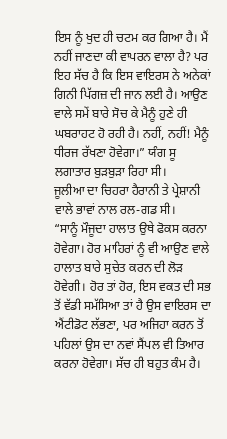ਇਸ ਨੂੰ ਖੁਦ ਹੀ ਚਟਮ ਕਰ ਗਿਆ ਹੈ। ਮੈਂ ਨਹੀਂ ਜਾਣਦਾ ਕੀ ਵਾਪਰਨ ਵਾਲਾ ਹੈ? ਪਰ ਇਹ ਸੱਚ ਹੈ ਕਿ ਇਸ ਵਾਇਰਸ ਨੇ ਅਨੇਕਾਂ ਗਿਨੀ ਪਿੱਗਜ਼ ਦੀ ਜਾਨ ਲਈ ਹੈ। ਆਉਣ ਵਾਲੇ ਸਮੇਂ ਬਾਰੇ ਸੋਚ ਕੇ ਮੈਨੂੰ ਹੁਣੇ ਹੀ ਘਬਰਾਹਟ ਹੋ ਰਹੀ ਹੈ। ਨਹੀਂ, ਨਹੀਂ! ਮੈਨੂੰ ਧੀਰਜ ਰੱਖਣਾ ਹੋਵੇਗਾ।” ਯੰਗ ਸੂ ਲਗਾਤਾਰ ਬੁੜਬੁੜਾ ਰਿਹਾ ਸੀ।
ਜੂਲੀਆ ਦਾ ਚਿਹਰਾ ਹੈਰਾਨੀ ਤੇ ਪ੍ਰੇਸ਼ਾਨੀ ਵਾਲੇ ਭਾਵਾਂ ਨਾਲ ਰਲ-ਗਡ ਸੀ।
“ਸਾਨੂੰ ਮੌਜੂਦਾ ਹਾਲਾਤ ਉਥੇ ਫੋਕਸ ਕਰਨਾ ਹੋਵੇਗਾ। ਹੋਰ ਮਾਹਿਰਾਂ ਨੂੰ ਵੀ ਆਉਣ ਵਾਲੇ ਹਾਲਾਤ ਬਾਰੇ ਸੁਚੇਤ ਕਰਨ ਦੀ ਲੋੜ ਹੋਵੇਗੀ। ਹੋਰ ਤਾਂ ਹੋਰ, ਇਸ ਵਕਤ ਦੀ ਸਭ ਤੋਂ ਵੱਡੀ ਸਮੱਸਿਆ ਤਾਂ ਹੈ ਉਸ ਵਾਇਰਸ ਦਾ ਐਂਟੀਡੋਟ ਲੱਭਣਾ, ਪਰ ਅਜਿਹਾ ਕਰਨ ਤੋਂ ਪਹਿਲਾਂ ਉਸ ਦਾ ਨਵਾਂ ਸੈਂਪਲ ਵੀ ਤਿਆਰ ਕਰਨਾ ਹੋਵੇਗਾ। ਸੱਚ ਹੀ ਬਹੁਤ ਕੰਮ ਹੈ।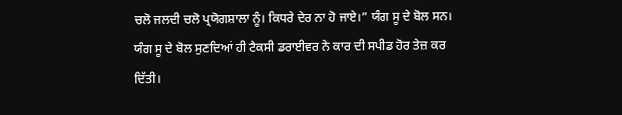ਚਲੋ ਜਲਦੀ ਚਲੋ ਪ੍ਰਯੋਗਸ਼ਾਲਾ ਨੂੰ। ਕਿਧਰੇ ਦੇਰ ਨਾ ਹੋ ਜਾਏ।” ਯੰਗ ਸੂ ਦੇ ਬੋਲ ਸਨ।
ਯੰਗ ਸੂ ਦੇ ਬੋਲ ਸੁਣਦਿਆਂ ਹੀ ਟੈਕਸੀ ਡਰਾਈਵਰ ਨੇ ਕਾਰ ਦੀ ਸਪੀਡ ਹੋਰ ਤੇਜ਼ ਕਰ ਦਿੱਤੀ।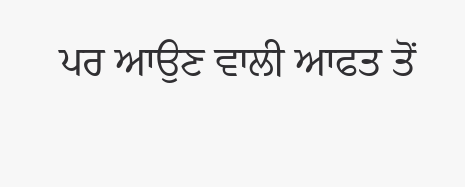ਪਰ ਆਉਣ ਵਾਲੀ ਆਫਤ ਤੋਂ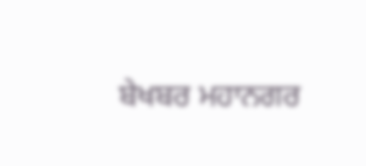ਬੇਖਬਰ ਮਹਾਨਗਰ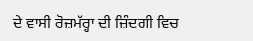ਦੇ ਵਾਸੀ ਰੋਜ਼ਮੱਰ੍ਹਾ ਦੀ ਜ਼ਿੰਦਗੀ ਵਿਚ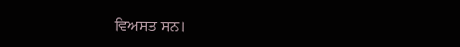ਵਿਅਸਤ ਸਨ।